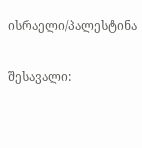ისრაელი/პალესტინა

შესავალი: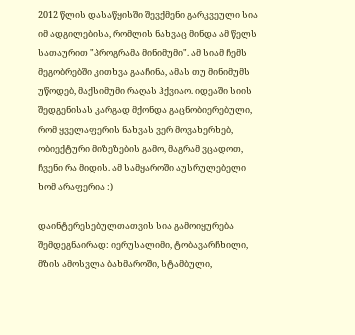2012 წლის დასაწყისში შევქმენი გარკვეული სია იმ ადგილებისა, რომლის ნახვაც მინდა ამ წელს სათაურით "პროგრამა მინიმუმი". ამ სიამ ჩემს მეგობრებში კითხვა გააჩინა, ამას თუ მინიმუმს უწოდებ, მაქსიმუმი რაღას ჰქვიაო. იდეაში სიის შედგენისას კარგად მქონდა გაცნობიერებული, რომ ყველაფერის ნახვას ვერ მოვახერხებ, ობიექტური მიზეზების გამო, მაგრამ ვცადოთ, ჩვენი რა მიდის. ამ სამყაროში აუსრულებელი ხომ არაფერია :)

დაინტერესებულთათვის სია გამოიყურება შემდეგნაირად: იერუსალიმი, ტობავარჩხილი, მზის ამოსვლა ბახმაროში, სტამბული,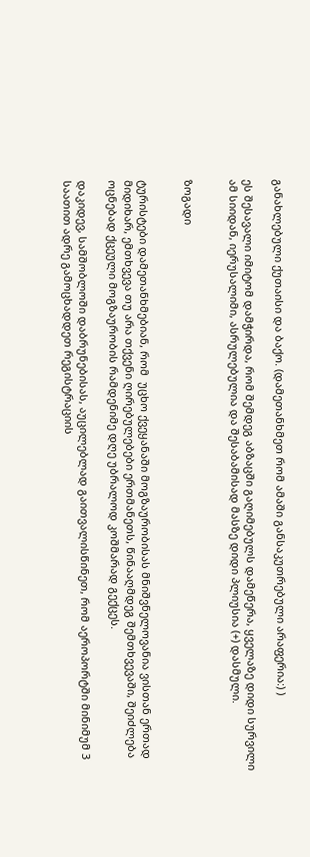განახლებული ქუთაისი და ბაქო. (დამეთანხმეთ რომ ამაში განსაკუთრებული არაფერია:) )

ეს შესავალი იმიტომ დამჭირდა, რომ შემდეგ აბზაცში გაღიმებულს დამეწერა, ყველაზე დიდი სურვილი ამ სიიდან, იერუსალიმი, ასრულებულია და შესაბამისად მასზე დიდი პლიუსია (+) დასმული.


ზოგადი


ტურისტები დამეთანხმებიან, რომ  უცხო ქვეყანაში მოგზაურობისას მნიშვნელოვანია ვისთან ერთად მიდიხარ, ემთხვევა თუ არა თქვენი ღირებულებები ერთმანეთს, წინააღმდეგ შემთხვევაში, შეიძლება ოცნებად ქცეული მოგზაურობის რამდენიმე დღე უბრალოდ კოშმარად გექცეს.

დაკიდევ, სამშობლოში დაბრუნებისას, აუცილებლად გაითვალისწინეთ, რომ აეროპორტში მინიმუმ 3 საათით ადრე გამოცხადდეთ რეგისტრაციის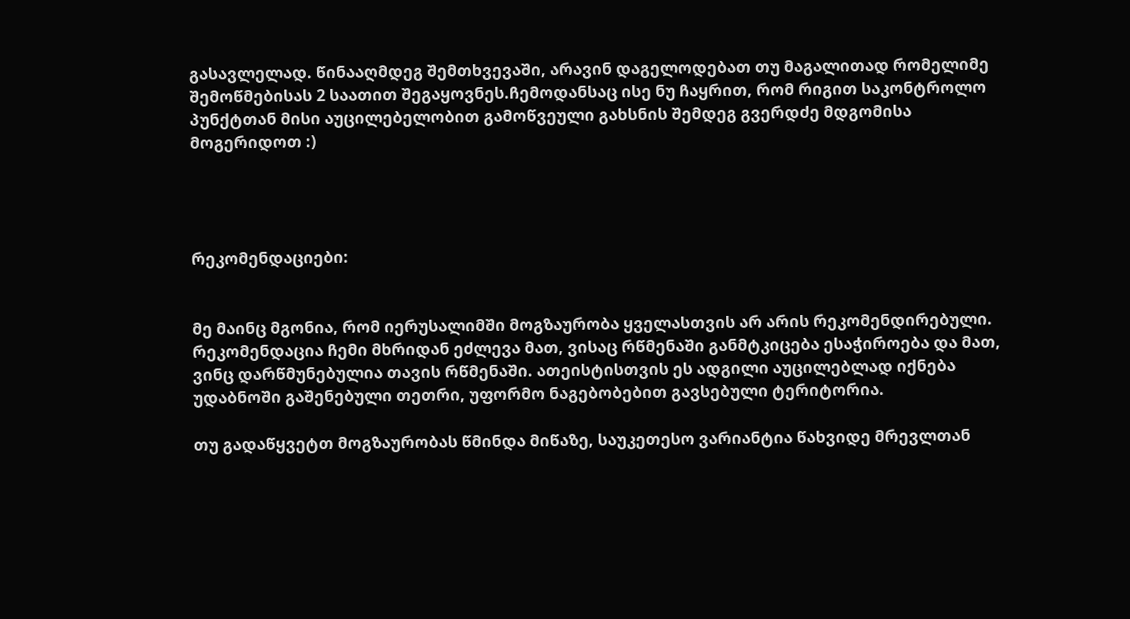გასავლელად. წინააღმდეგ შემთხვევაში, არავინ დაგელოდებათ თუ მაგალითად რომელიმე შემოწმებისას 2 საათით შეგაყოვნეს.ჩემოდანსაც ისე ნუ ჩაყრით, რომ რიგით საკონტროლო პუნქტთან მისი აუცილებელობით გამოწვეული გახსნის შემდეგ გვერდძე მდგომისა მოგერიდოთ :)




რეკომენდაციები:


მე მაინც მგონია, რომ იერუსალიმში მოგზაურობა ყველასთვის არ არის რეკომენდირებული. რეკომენდაცია ჩემი მხრიდან ეძლევა მათ, ვისაც რწმენაში განმტკიცება ესაჭიროება და მათ, ვინც დარწმუნებულია თავის რწმენაში. ათეისტისთვის ეს ადგილი აუცილებლად იქნება უდაბნოში გაშენებული თეთრი, უფორმო ნაგებობებით გავსებული ტერიტორია.

თუ გადაწყვეტთ მოგზაურობას წმინდა მიწაზე, საუკეთესო ვარიანტია წახვიდე მრევლთან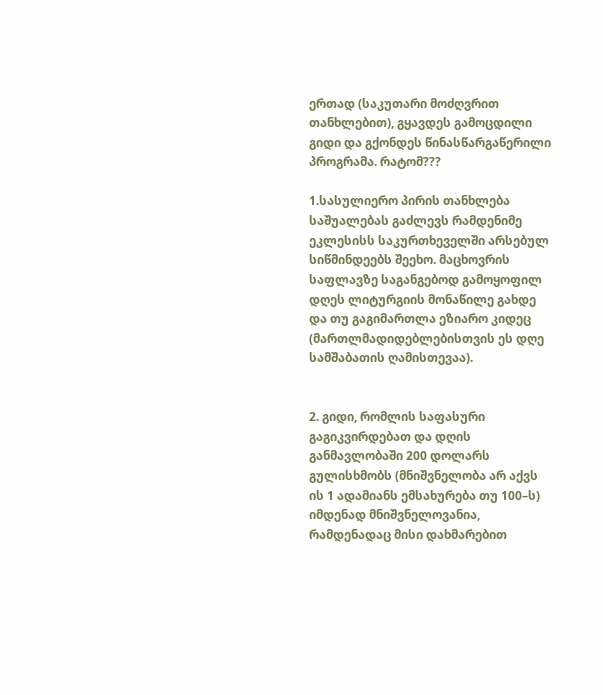ერთად (საკუთარი მოძღვრით თანხლებით), გყავდეს გამოცდილი გიდი და გქონდეს წინასწარგაწერილი პროგრამა. რატომ???

1.სასულიერო პირის თანხლება საშუალებას გაძლევს რამდენიმე ეკლესისს საკურთხეველში არსებულ სიწმინდეებს შეეხო. მაცხოვრის საფლავზე საგანგებოდ გამოყოფილ დღეს ლიტურგიის მონაწილე გახდე და თუ გაგიმართლა ეზიარო კიდეც (მართლმადიდებლებისთვის ეს დღე სამშაბათის ღამისთევაა).


2. გიდი, რომლის საფასური გაგიკვირდებათ და დღის განმავლობაში 200 დოლარს გულისხმობს (მნიშვნელობა არ აქვს ის 1 ადამიანს ემსახურება თუ 100–ს) იმდენად მნიშვნელოვანია, რამდენადაც მისი დახმარებით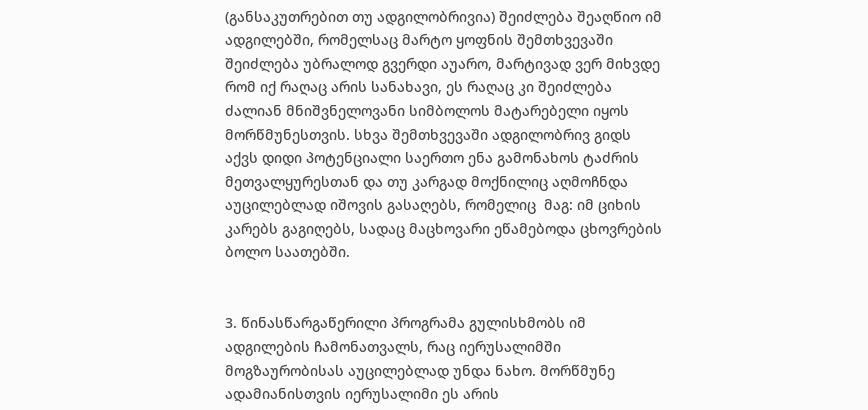(განსაკუთრებით თუ ადგილობრივია) შეიძლება შეაღწიო იმ ადგილებში, რომელსაც მარტო ყოფნის შემთხვევაში შეიძლება უბრალოდ გვერდი აუარო, მარტივად ვერ მიხვდე რომ იქ რაღაც არის სანახავი, ეს რაღაც კი შეიძლება ძალიან მნიშვნელოვანი სიმბოლოს მატარებელი იყოს მორწმუნესთვის. სხვა შემთხვევაში ადგილობრივ გიდს აქვს დიდი პოტენციალი საერთო ენა გამონახოს ტაძრის მეთვალყურესთან და თუ კარგად მოქნილიც აღმოჩნდა აუცილებლად იშოვის გასაღებს, რომელიც  მაგ: იმ ციხის კარებს გაგიღებს, სადაც მაცხოვარი ეწამებოდა ცხოვრების ბოლო საათებში.


3. წინასწარგაწერილი პროგრამა გულისხმობს იმ ადგილების ჩამონათვალს, რაც იერუსალიმში მოგზაურობისას აუცილებლად უნდა ნახო. მორწმუნე ადამიანისთვის იერუსალიმი ეს არის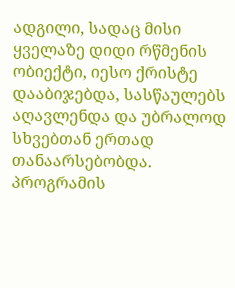ადგილი, სადაც მისი ყველაზე დიდი რწმენის ობიექტი, იესო ქრისტე დააბიჯებდა, სასწაულებს აღავლენდა და უბრალოდ სხვებთან ერთად თანაარსებობდა. პროგრამის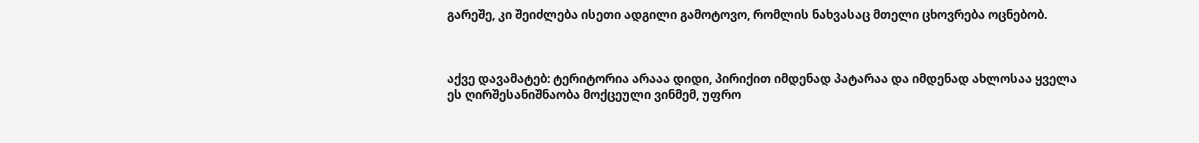გარეშე, კი შეიძლება ისეთი ადგილი გამოტოვო, რომლის ნახვასაც მთელი ცხოვრება ოცნებობ.



აქვე დავამატებ: ტერიტორია არააა დიდი, პირიქით იმდენად პატარაა და იმდენად ახლოსაა ყველა ეს ღირშესანიშნაობა მოქცეული ვინმემ, უფრო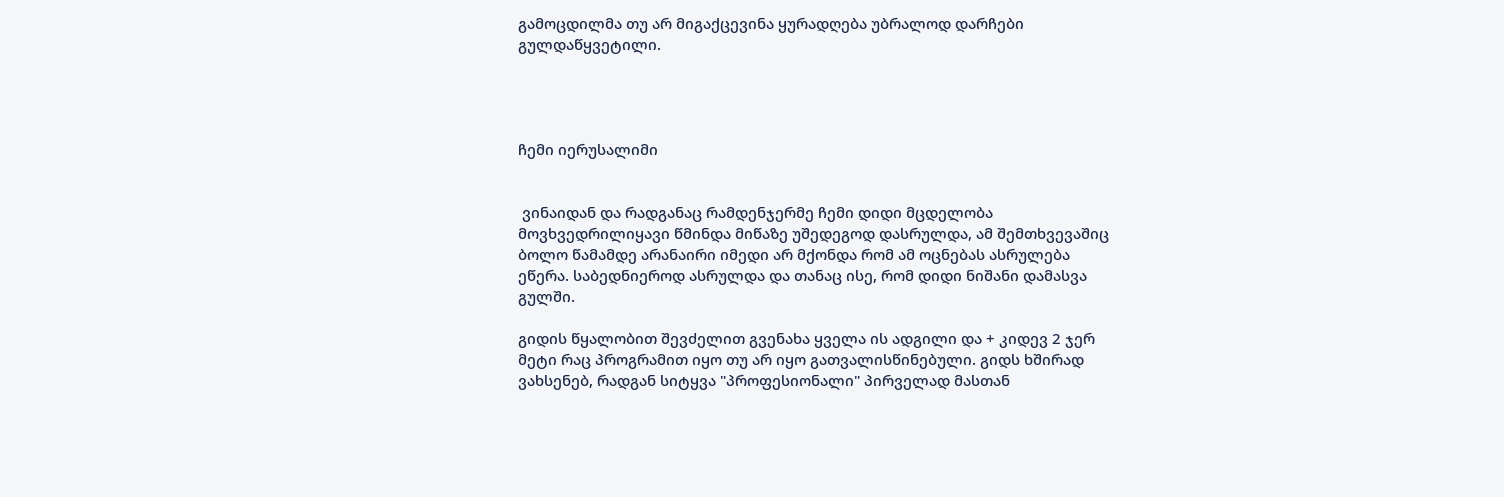გამოცდილმა თუ არ მიგაქცევინა ყურადღება უბრალოდ დარჩები გულდაწყვეტილი.




ჩემი იერუსალიმი


 ვინაიდან და რადგანაც რამდენჯერმე ჩემი დიდი მცდელობა მოვხვედრილიყავი წმინდა მიწაზე უშედეგოდ დასრულდა, ამ შემთხვევაშიც ბოლო წამამდე არანაირი იმედი არ მქონდა რომ ამ ოცნებას ასრულება ეწერა. საბედნიეროდ ასრულდა და თანაც ისე, რომ დიდი ნიშანი დამასვა გულში.

გიდის წყალობით შევძელით გვენახა ყველა ის ადგილი და + კიდევ 2 ჯერ მეტი რაც პროგრამით იყო თუ არ იყო გათვალისწინებული. გიდს ხშირად ვახსენებ, რადგან სიტყვა "პროფესიონალი" პირველად მასთან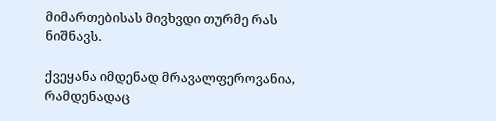მიმართებისას მივხვდი თურმე რას ნიშნავს.

ქვეყანა იმდენად მრავალფეროვანია, რამდენადაც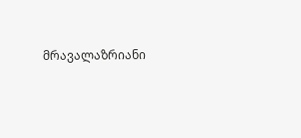მრავალაზრიანი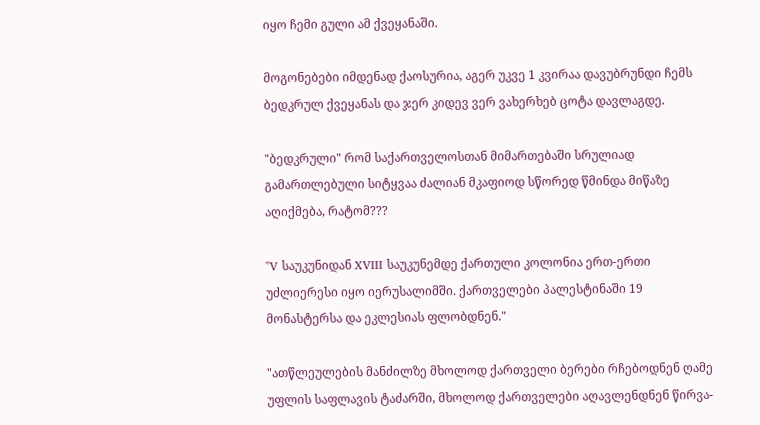იყო ჩემი გული ამ ქვეყანაში.

მოგონებები იმდენად ქაოსურია, აგერ უკვე 1 კვირაა დავუბრუნდი ჩემს ბედკრულ ქვეყანას და ჯერ კიდევ ვერ ვახერხებ ცოტა დავლაგდე.

"ბედკრული" რომ საქართველოსთან მიმართებაში სრულიად გამართლებული სიტყვაა ძალიან მკაფიოდ სწორედ წმინდა მიწაზე აღიქმება, რატომ???

"V საუკუნიდან XVIII საუკუნემდე ქართული კოლონია ერთ-ერთი უძლიერესი იყო იერუსალიმში. ქართველები პალესტინაში 19 მონასტერსა და ეკლესიას ფლობდნენ."

"ათწლეულების მანძილზე მხოლოდ ქართველი ბერები რჩებოდნენ ღამე უფლის საფლავის ტაძარში, მხოლოდ ქართველები აღავლენდნენ წირვა-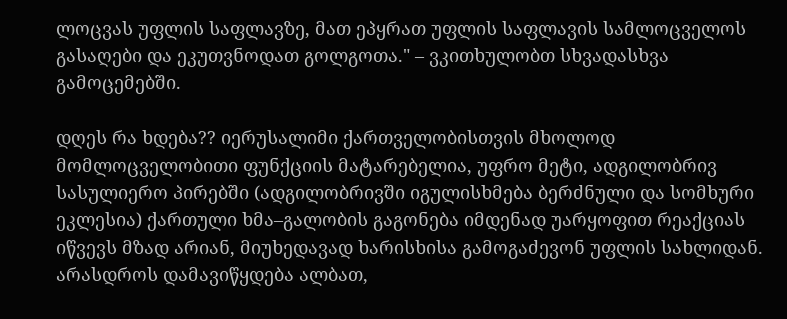ლოცვას უფლის საფლავზე, მათ ეპყრათ უფლის საფლავის სამლოცველოს გასაღები და ეკუთვნოდათ გოლგოთა." – ვკითხულობთ სხვადასხვა გამოცემებში.

დღეს რა ხდება?? იერუსალიმი ქართველობისთვის მხოლოდ მომლოცველობითი ფუნქციის მატარებელია, უფრო მეტი, ადგილობრივ სასულიერო პირებში (ადგილობრივში იგულისხმება ბერძნული და სომხური ეკლესია) ქართული ხმა–გალობის გაგონება იმდენად უარყოფით რეაქციას იწვევს მზად არიან, მიუხედავად ხარისხისა გამოგაძევონ უფლის სახლიდან. არასდროს დამავიწყდება ალბათ,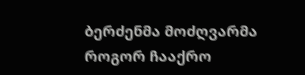ბერძენმა მოძღვარმა როგორ ჩააქრო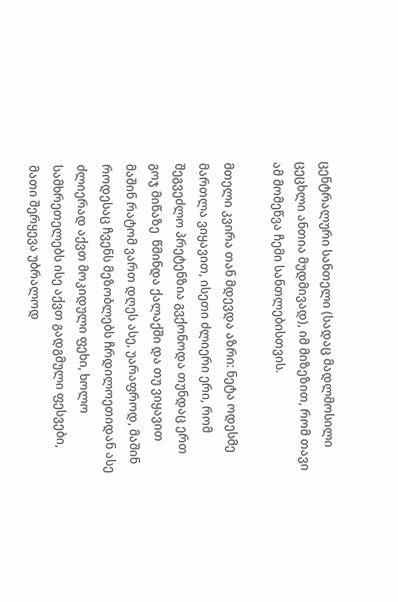ცენტრალური სანთელი (სადაც მადლმოსილი ცეცხლი ანთია მუდმივად), იმ მიზეზით, რომ თავი ამ მომეწვა ჩემი სანთლებისთვის.

მთელი კვირა თან მდევდა აზრი: ნეტა ოდესმე მართლა ვიყავით, ისეთი ძლიერი ერი, რომ შეგვეძლო პრეტენზია გვქონოდა თუნდაც ერთ გოჯ მიწაზე  წმინდა ქალაქში და თუ ვიყავით მაშინ რატომ ვართ დღეს ასე, უარაფროდ, მაშინ როდესაც ჩვენს მეზობლებს ჩრდილოეთიდან ასე ძლიერად აქვთ მოკიდული ფეხი, ხოლო სამხრეთელებს ისე აქვთ გადგმული ფესვები, მათი შერყევა უბრალოდ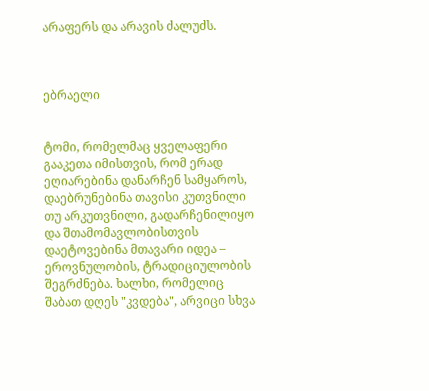არაფერს და არავის ძალუძს.



ებრაელი


ტომი, რომელმაც ყველაფერი გააკეთა იმისთვის, რომ ერად ეღიარებინა დანარჩენ სამყაროს, დაებრუნებინა თავისი კუთვნილი თუ არკუთვნილი, გადარჩენილიყო და შთამომავლობისთვის დაეტოვებინა მთავარი იდეა – ეროვნულობის, ტრადიციულობის შეგრძნება. ხალხი, რომელიც შაბათ დღეს "კვდება", არვიცი სხვა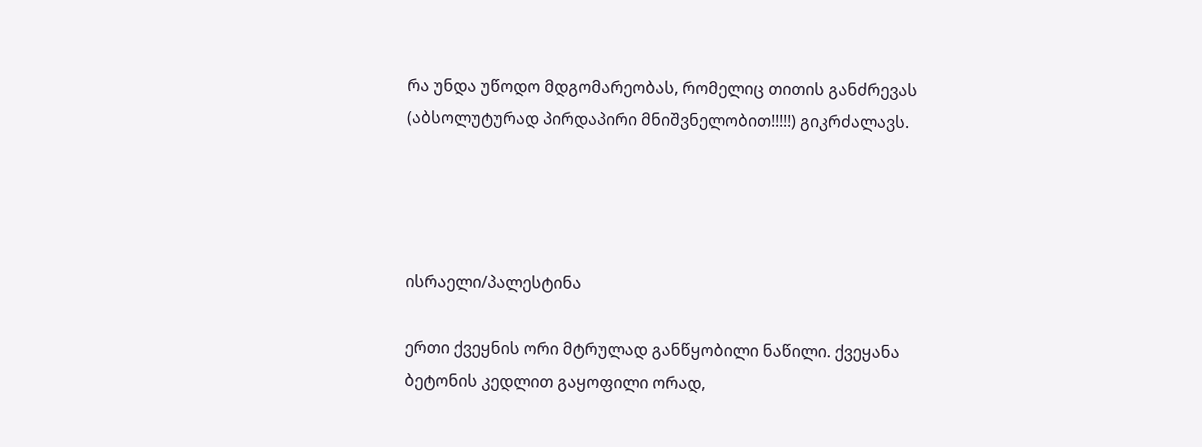რა უნდა უწოდო მდგომარეობას, რომელიც თითის განძრევას (აბსოლუტურად პირდაპირი მნიშვნელობით!!!!!) გიკრძალავს.




ისრაელი/პალესტინა

ერთი ქვეყნის ორი მტრულად განწყობილი ნაწილი. ქვეყანა ბეტონის კედლით გაყოფილი ორად,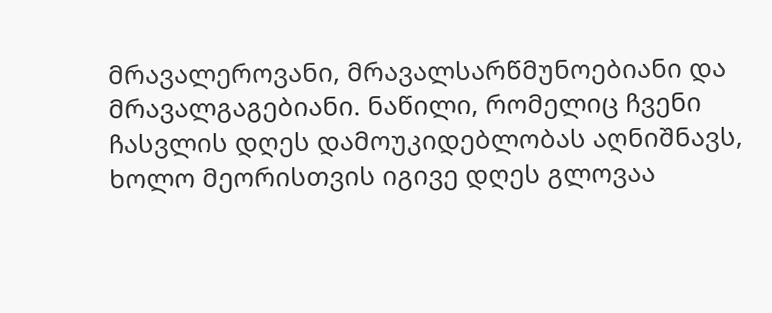მრავალეროვანი, მრავალსარწმუნოებიანი და მრავალგაგებიანი. ნაწილი, რომელიც ჩვენი ჩასვლის დღეს დამოუკიდებლობას აღნიშნავს, ხოლო მეორისთვის იგივე დღეს გლოვაა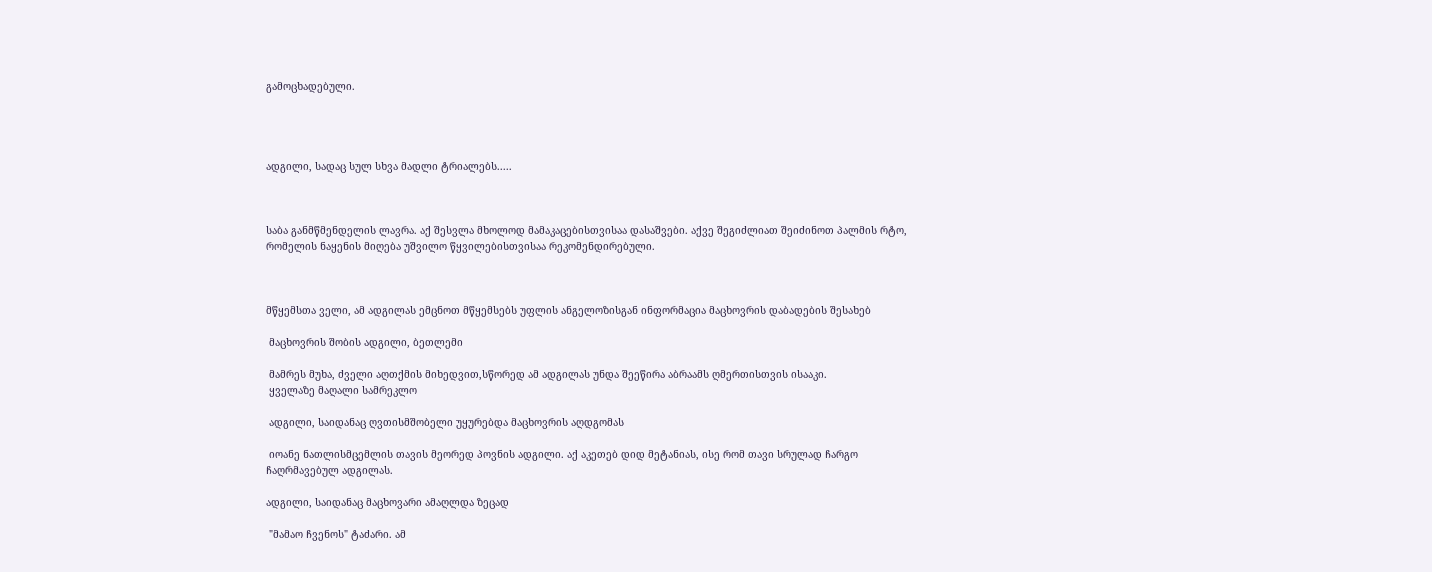გამოცხადებული.




ადგილი, სადაც სულ სხვა მადლი ტრიალებს.....



საბა განმწმენდელის ლავრა. აქ შესვლა მხოლოდ მამაკაცებისთვისაა დასაშვები. აქვე შეგიძლიათ შეიძინოთ პალმის რტო, რომელის ნაყენის მიღება უშვილო წყვილებისთვისაა რეკომენდირებული.



მწყემსთა ველი, ამ ადგილას ემცნოთ მწყემსებს უფლის ანგელოზისგან ინფორმაცია მაცხოვრის დაბადების შესახებ

 მაცხოვრის შობის ადგილი, ბეთლემი

 მამრეს მუხა, ძველი აღთქმის მიხედვით,სწორედ ამ ადგილას უნდა შეეწირა აბრაამს ღმერთისთვის ისააკი.
 ყველაზე მაღალი სამრეკლო

 ადგილი, საიდანაც ღვთისმშობელი უყურებდა მაცხოვრის აღდგომას

 იოანე ნათლისმცემლის თავის მეორედ პოვნის ადგილი. აქ აკეთებ დიდ მეტანიას, ისე რომ თავი სრულად ჩარგო ჩაღრმავებულ ადგილას.

ადგილი, საიდანაც მაცხოვარი ამაღლდა ზეცად

 "მამაო ჩვენოს" ტაძარი. ამ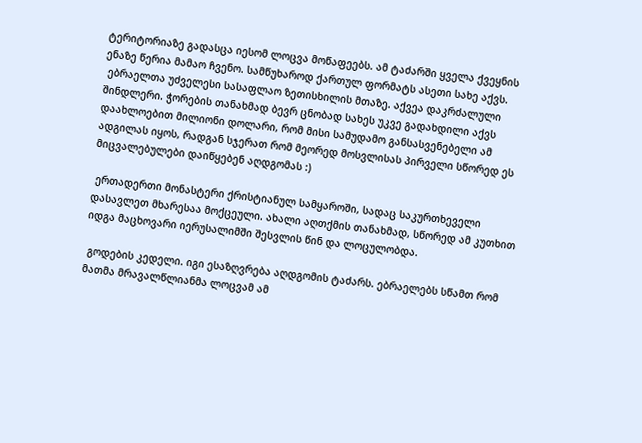ტერიტორიაზე გადასცა იესომ ლოცვა მოწაფეებს. ამ ტაძარში ყველა ქვეყნის ენაზე წერია მამაო ჩვენო. სამწუხაროდ ქართულ ფორმატს ასეთი სახე აქვს.
 ებრაელთა უძველესი სასაფლაო ზეთისხილის მთაზე. აქვეა დაკრძალული შინდლერი. ჭორების თანახმად ბევრ ცნობად სახეს უკვე გადახდილი აქვს დაახლოებით მილიონი დოლარი, რომ მისი სამუდამო განსასვენებელი ამ ადგილას იყოს, რადგან სჯერათ რომ მეორედ მოსვლისას პირველი სწორედ ეს მიცვალებულები დაიწყებენ აღდგომას :)

 ერთადერთი მონასტერი ქრისტიანულ სამყაროში, სადაც საკურთხეველი დასავლეთ მხარესაა მოქცეული. ახალი აღთქმის თანახმად, სწორედ ამ კუთხით იდგა მაცხოვარი იერუსალიმში შესვლის წინ და ლოცულობდა.

 გოდების კედელი. იგი ესაზღვრება აღდგომის ტაძარს. ებრაელებს სწამთ რომ მათმა მრავალწლიანმა ლოცვამ ამ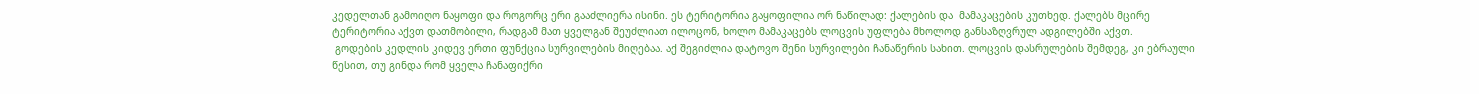კედელთან გამოიღო ნაყოფი და როგორც ერი გააძლიერა ისინი. ეს ტერიტორია გაყოფილია ორ ნაწილად: ქალების და  მამაკაცების კუთხედ. ქალებს მცირე ტერიტორია აქვთ დათმობილი, რადგამ მათ ყველგან შეუძლიათ ილოცონ, ხოლო მამაკაცებს ლოცვის უფლება მხოლოდ განსაზღვრულ ადგილებში აქვთ.
 გოდების კედლის კიდევ ერთი ფუნქცია სურვილების მიღებაა. აქ შეგიძლია დატოვო შენი სურვილები ჩანაწერის სახით. ლოცვის დასრულების შემდეგ, კი ებრაული წესით, თუ გინდა რომ ყველა ჩანაფიქრი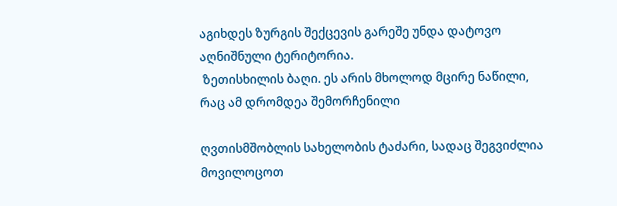აგიხდეს ზურგის შექცევის გარეშე უნდა დატოვო აღნიშნული ტერიტორია.
 ზეთისხილის ბაღი. ეს არის მხოლოდ მცირე ნაწილი, რაც ამ დრომდეა შემორჩენილი

ღვთისმშობლის სახელობის ტაძარი, სადაც შეგვიძლია მოვილოცოთ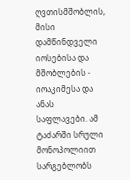ღვთისმშობლის, მისი დამწინდველი იოსებისა და მშობლების - იოაკიმესა და ანას საფლავები. ამ ტაძარში სრული მონოპოლიით სარგებლობს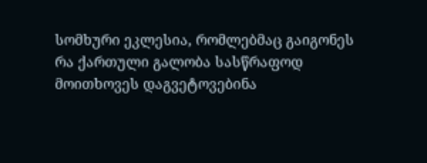სომხური ეკლესია, რომლებმაც გაიგონეს რა ქართული გალობა სასწრაფოდ მოითხოვეს დაგვეტოვებინა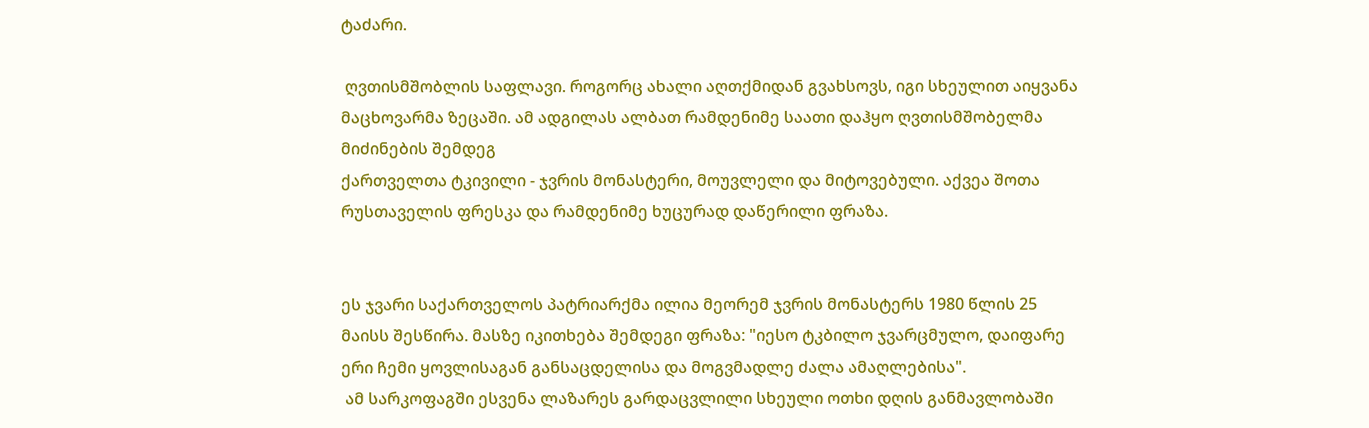ტაძარი.

 ღვთისმშობლის საფლავი. როგორც ახალი აღთქმიდან გვახსოვს, იგი სხეულით აიყვანა მაცხოვარმა ზეცაში. ამ ადგილას ალბათ რამდენიმე საათი დაჰყო ღვთისმშობელმა მიძინების შემდეგ
ქართველთა ტკივილი - ჯვრის მონასტერი, მოუვლელი და მიტოვებული. აქვეა შოთა რუსთაველის ფრესკა და რამდენიმე ხუცურად დაწერილი ფრაზა.


ეს ჯვარი საქართველოს პატრიარქმა ილია მეორემ ჯვრის მონასტერს 1980 წლის 25 მაისს შესწირა. მასზე იკითხება შემდეგი ფრაზა: "იესო ტკბილო ჯვარცმულო, დაიფარე ერი ჩემი ყოვლისაგან განსაცდელისა და მოგვმადლე ძალა ამაღლებისა".
 ამ სარკოფაგში ესვენა ლაზარეს გარდაცვლილი სხეული ოთხი დღის განმავლობაში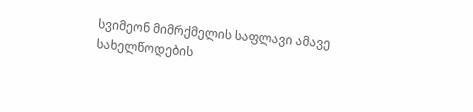სვიმეონ მიმრქმელის საფლავი ამავე სახელწოდების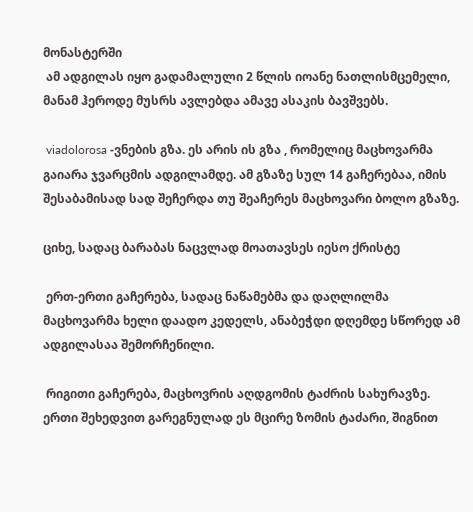მონასტერში
 ამ ადგილას იყო გადამალული 2 წლის იოანე ნათლისმცემელი, მანამ ჰეროდე მუსრს ავლებდა ამავე ასაკის ბავშვებს.

 viadolorosa -ვნების გზა. ეს არის ის გზა , რომელიც მაცხოვარმა გაიარა ჯვარცმის ადგილამდე. ამ გზაზე სულ 14 გაჩერებაა, იმის შესაბამისად სად შეჩერდა თუ შეაჩერეს მაცხოვარი ბოლო გზაზე.

ციხე, სადაც ბარაბას ნაცვლად მოათავსეს იესო ქრისტე

 ერთ-ერთი გაჩერება, სადაც ნაწამებმა და დაღლილმა მაცხოვარმა ხელი დაადო კედელს, ანაბეჭდი დღემდე სწორედ ამ ადგილასაა შემორჩენილი.

 რიგითი გაჩერება, მაცხოვრის აღდგომის ტაძრის სახურავზე. ერთი შეხედვით გარეგნულად ეს მცირე ზომის ტაძარი, შიგნით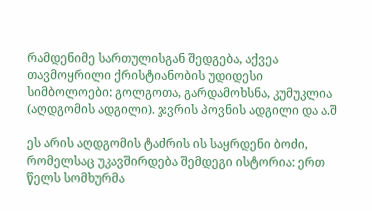რამდენიმე სართულისგან შედგება, აქვეა თავმოყრილი ქრისტიანობის უდიდესი სიმბოლოები: გოლგოთა, გარდამოხსნა, კუმუკლია (აღდგომის ადგილი). ჯვრის პოვნის ადგილი და ა.შ

ეს არის აღდგომის ტაძრის ის საყრდენი ბოძი, რომელსაც უკავშირდება შემდეგი ისტორია: ერთ წელს სომხურმა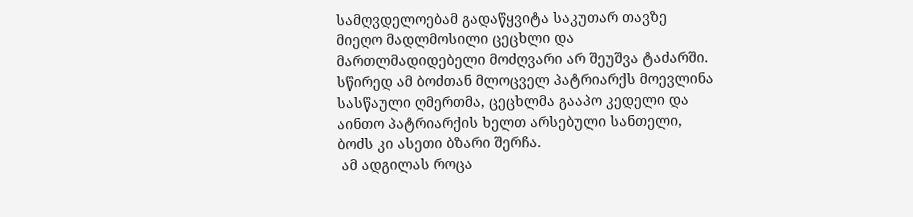სამღვდელოებამ გადაწყვიტა საკუთარ თავზე მიეღო მადლმოსილი ცეცხლი და მართლმადიდებელი მოძღვარი არ შეუშვა ტაძარში. სწირედ ამ ბოძთან მლოცველ პატრიარქს მოევლინა სასწაული ღმერთმა, ცეცხლმა გააპო კედელი და აინთო პატრიარქის ხელთ არსებული სანთელი, ბოძს კი ასეთი ბზარი შერჩა.
 ამ ადგილას როცა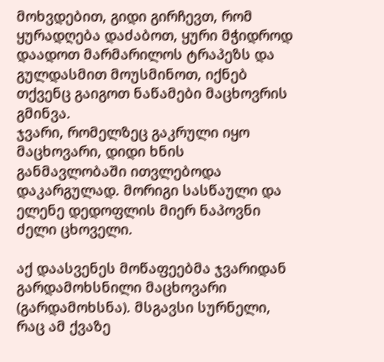მოხვდებით, გიდი გირჩევთ, რომ ყურადღება დაძაბოთ, ყური მჭიდროდ დაადოთ მარმარილოს ტრაპეზს და გულდასმით მოუსმინოთ, იქნებ თქვენც გაიგოთ ნაწამები მაცხოვრის გმინვა.
ჯვარი, რომელზეც გაკრული იყო მაცხოვარი, დიდი ხნის განმავლობაში ითვლებოდა დაკარგულად. მორიგი სასწაული და ელენე დედოფლის მიერ ნაპოვნი ძელი ცხოველი.

აქ დაასვენეს მოწაფეებმა ჯვარიდან გარდამოხსნილი მაცხოვარი (გარდამოხსნა). მსგავსი სურნელი, რაც ამ ქვაზე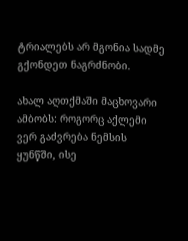ტრიალებს არ მგონია სადმე გქონდეთ ნაგრძნობი.

ახალ აღთქმაში მაცხოვარი ამბობს: როგორც აქლემი ვერ გაძვრება ნემსის ყუნწში, ისე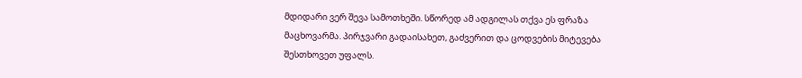მდიდარი ვერ შევა სამოთხეში. სწორედ ამ ადგილას თქვა ეს ფრაზა მაცხოვარმა. პირჯვარი გადაისახეთ, გაძვერით და ცოდვების მიტევება შესთხოვეთ უფალს.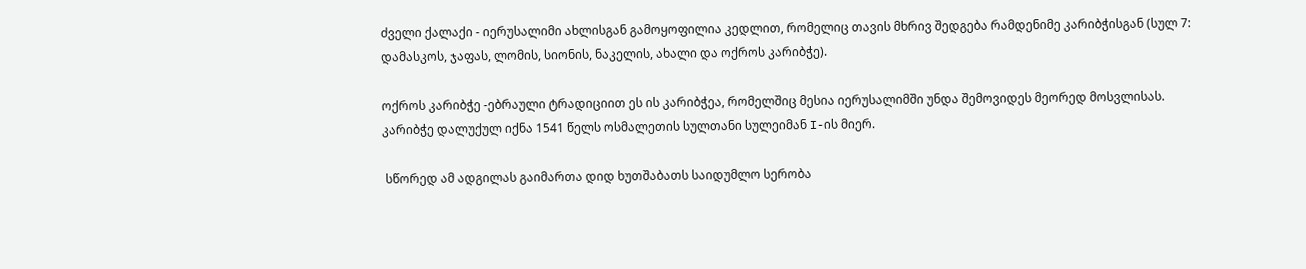ძველი ქალაქი - იერუსალიმი ახლისგან გამოყოფილია კედლით, რომელიც თავის მხრივ შედგება რამდენიმე კარიბჭისგან (სულ 7: დამასკოს, ჯაფას, ლომის, სიონის, ნაკელის, ახალი და ოქროს კარიბჭე).

ოქროს კარიბჭე -ებრაული ტრადიციით ეს ის კარიბჭეა, რომელშიც მესია იერუსალიმში უნდა შემოვიდეს მეორედ მოსვლისას. კარიბჭე დალუქულ იქნა 1541 წელს ოსმალეთის სულთანი სულეიმან I-ის მიერ.

 სწორედ ამ ადგილას გაიმართა დიდ ხუთშაბათს საიდუმლო სერობა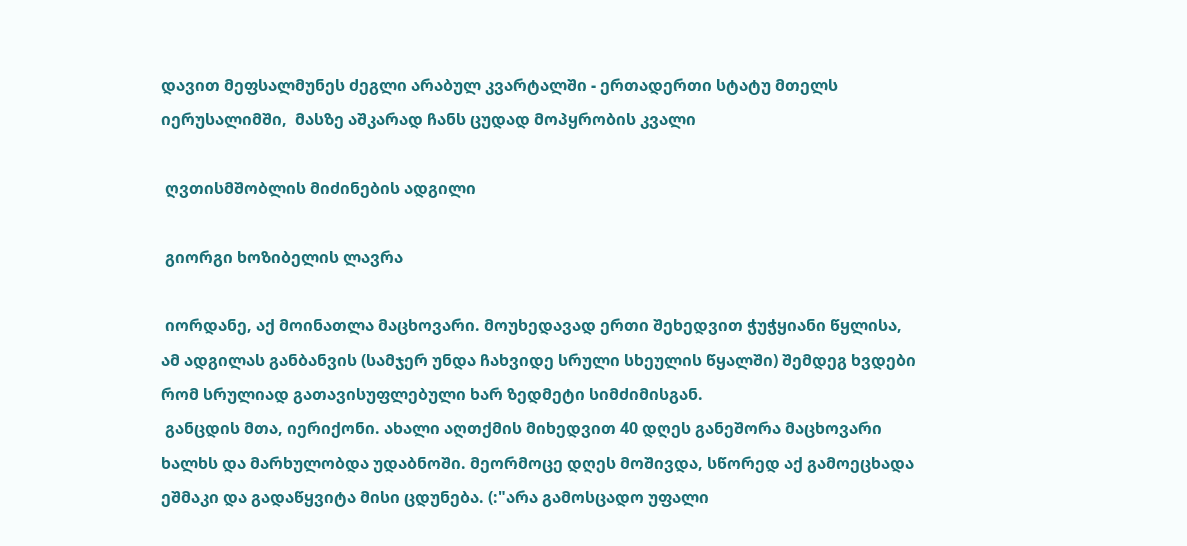დავით მეფსალმუნეს ძეგლი არაბულ კვარტალში - ერთადერთი სტატუ მთელს იერუსალიმში,  მასზე აშკარად ჩანს ცუდად მოპყრობის კვალი

 ღვთისმშობლის მიძინების ადგილი

 გიორგი ხოზიბელის ლავრა

 იორდანე, აქ მოინათლა მაცხოვარი. მოუხედავად ერთი შეხედვით ჭუჭყიანი წყლისა, ამ ადგილას განბანვის (სამჯერ უნდა ჩახვიდე სრული სხეულის წყალში) შემდეგ ხვდები რომ სრულიად გათავისუფლებული ხარ ზედმეტი სიმძიმისგან.
 განცდის მთა, იერიქონი. ახალი აღთქმის მიხედვით 40 დღეს განეშორა მაცხოვარი ხალხს და მარხულობდა უდაბნოში. მეორმოცე დღეს მოშივდა, სწორედ აქ გამოეცხადა ეშმაკი და გადაწყვიტა მისი ცდუნება. (:"არა გამოსცადო უფალი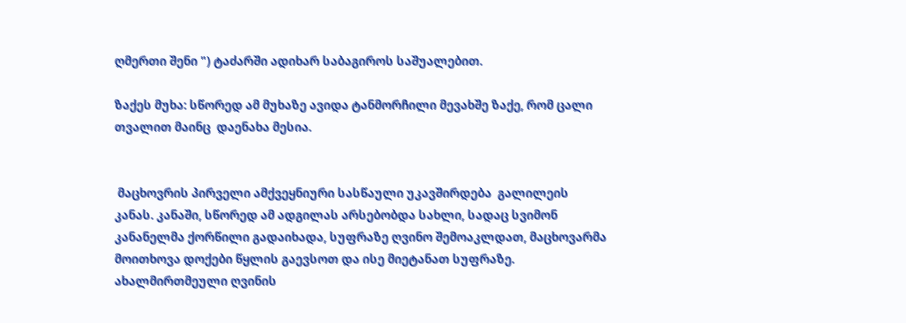ღმერთი შენი ") ტაძარში ადიხარ საბაგიროს საშუალებით.

ზაქეს მუხა: სწორედ ამ მუხაზე ავიდა ტანმორჩილი მევახშე ზაქე, რომ ცალი თვალით მაინც  დაენახა მესია.


 მაცხოვრის პირველი ამქვეყნიური სასწაული უკავშირდება  გალილეის კანას. კანაში, სწორედ ამ ადგილას არსებობდა სახლი, სადაც სვიმონ კანანელმა ქორწილი გადაიხადა, სუფრაზე ღვინო შემოაკლდათ, მაცხოვარმა მოითხოვა დოქები წყლის გაევსოთ და ისე მიეტანათ სუფრაზე. ახალმირთმეული ღვინის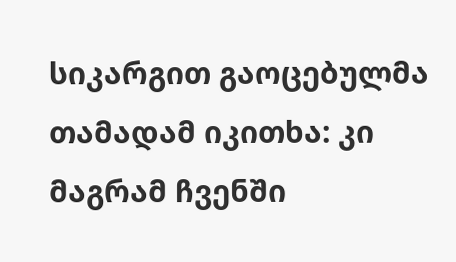სიკარგით გაოცებულმა თამადამ იკითხა: კი მაგრამ ჩვენში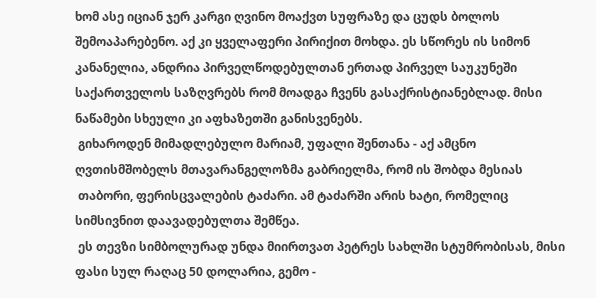ხომ ასე იციან ჯერ კარგი ღვინო მოაქვთ სუფრაზე და ცუდს ბოლოს შემოაპარებენო. აქ კი ყველაფერი პირიქით მოხდა. ეს სწორეს ის სიმონ კანანელია, ანდრია პირველწოდებულთან ერთად პირველ საუკუნეში საქართველოს საზღვრებს რომ მოადგა ჩვენს გასაქრისტიანებლად. მისი ნაწამები სხეული კი აფხაზეთში განისვენებს.
 გიხაროდენ მიმადლებულო მარიამ, უფალი შენთანა - აქ ამცნო ღვთისმშობელს მთავარანგელოზმა გაბრიელმა, რომ ის შობდა მესიას
 თაბორი, ფერისცვალების ტაძარი. ამ ტაძარში არის ხატი, რომელიც სიმსივნით დაავადებულთა შემწეა.
 ეს თევზი სიმბოლურად უნდა მიირთვათ პეტრეს სახლში სტუმრობისას, მისი ფასი სულ რაღაც 50 დოლარია, გემო -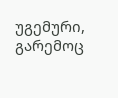უგემური, გარემოც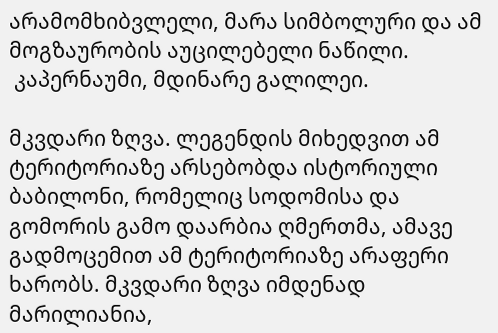არამომხიბვლელი, მარა სიმბოლური და ამ მოგზაურობის აუცილებელი ნაწილი.
 კაპერნაუმი, მდინარე გალილეი.

მკვდარი ზღვა. ლეგენდის მიხედვით ამ ტერიტორიაზე არსებობდა ისტორიული ბაბილონი, რომელიც სოდომისა და გომორის გამო დაარბია ღმერთმა, ამავე გადმოცემით ამ ტერიტორიაზე არაფერი ხარობს. მკვდარი ზღვა იმდენად მარილიანია,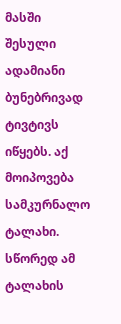მასში შესული ადამიანი ბუნებრივად ტივტივს იწყებს. აქ მოიპოვება სამკურნალო ტალახი. სწორედ ამ ტალახის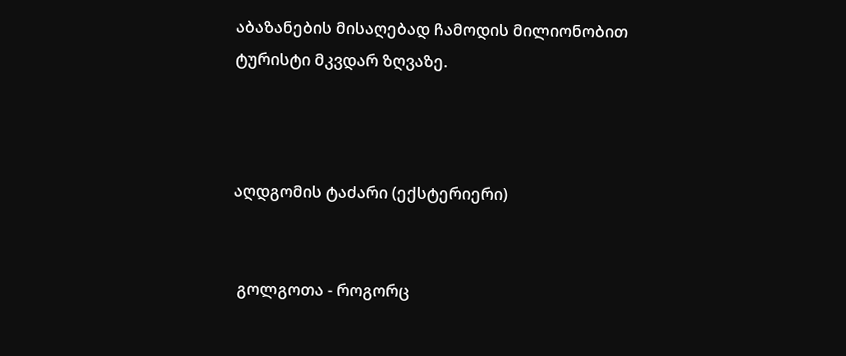აბაზანების მისაღებად ჩამოდის მილიონობით ტურისტი მკვდარ ზღვაზე.



აღდგომის ტაძარი (ექსტერიერი)


 გოლგოთა - როგორც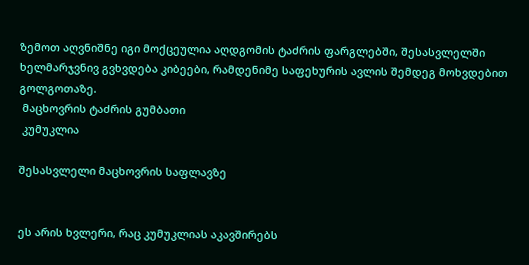ზემოთ აღვნიშნე იგი მოქცეულია აღდგომის ტაძრის ფარგლებში, შესასვლელში ხელმარჯვნივ გვხვდება კიბეები, რამდენიმე საფეხურის ავლის შემდეგ მოხვდებით გოლგოთაზე.
 მაცხოვრის ტაძრის გუმბათი
 კუმუკლია

შესასვლელი მაცხოვრის საფლავზე


ეს არის ხვლერი, რაც კუმუკლიას აკავშირებს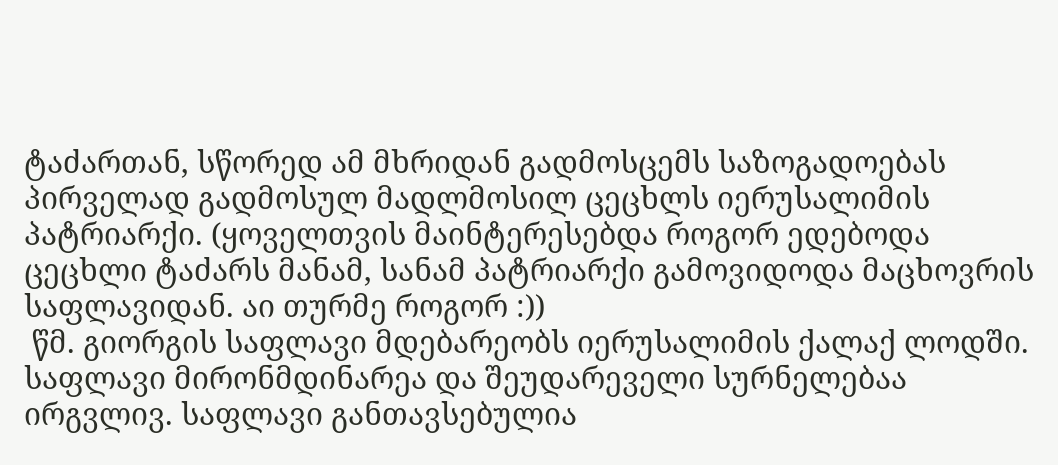ტაძართან, სწორედ ამ მხრიდან გადმოსცემს საზოგადოებას პირველად გადმოსულ მადლმოსილ ცეცხლს იერუსალიმის პატრიარქი. (ყოველთვის მაინტერესებდა როგორ ედებოდა ცეცხლი ტაძარს მანამ, სანამ პატრიარქი გამოვიდოდა მაცხოვრის საფლავიდან. აი თურმე როგორ :))
 წმ. გიორგის საფლავი მდებარეობს იერუსალიმის ქალაქ ლოდში. საფლავი მირონმდინარეა და შეუდარეველი სურნელებაა ირგვლივ. საფლავი განთავსებულია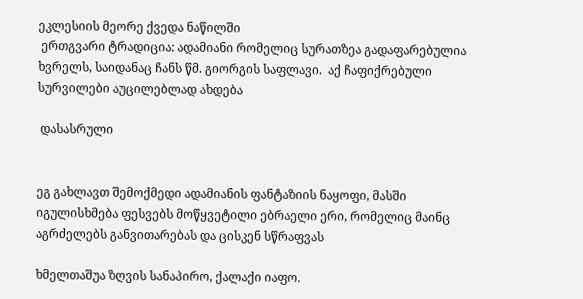ეკლესიის მეორე ქვედა ნაწილში
 ერთგვარი ტრადიცია: ადამიანი რომელიც სურათზეა გადაფარებულია ხვრელს, საიდანაც ჩანს წმ. გიორგის საფლავი.  აქ ჩაფიქრებული სურვილები აუცილებლად ახდება

 დასასრული


ეგ გახლავთ შემოქმედი ადამიანის ფანტაზიის ნაყოფი, მასში იგულისხმება ფესვებს მოწყვეტილი ებრაელი ერი, რომელიც მაინც აგრძელებს განვითარებას და ცისკენ სწრაფვას

ხმელთაშუა ზღვის სანაპირო, ქალაქი იაფო.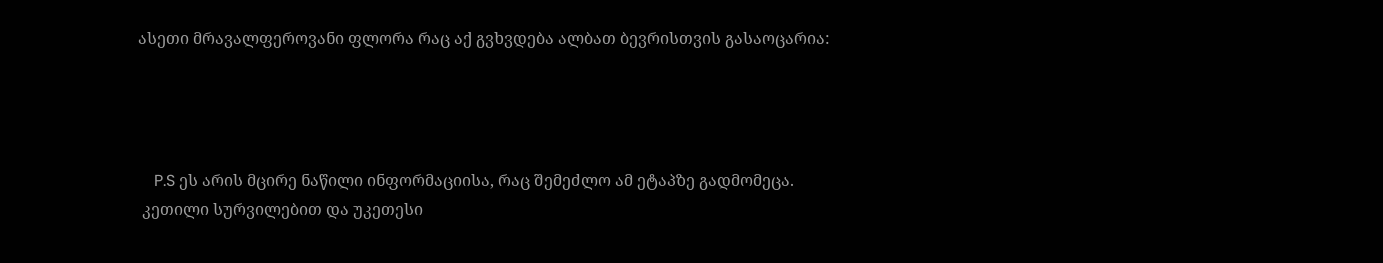ასეთი მრავალფეროვანი ფლორა რაც აქ გვხვდება ალბათ ბევრისთვის გასაოცარია:




    P.S ეს არის მცირე ნაწილი ინფორმაციისა, რაც შემეძლო ამ ეტაპზე გადმომეცა.
 კეთილი სურვილებით და უკეთესი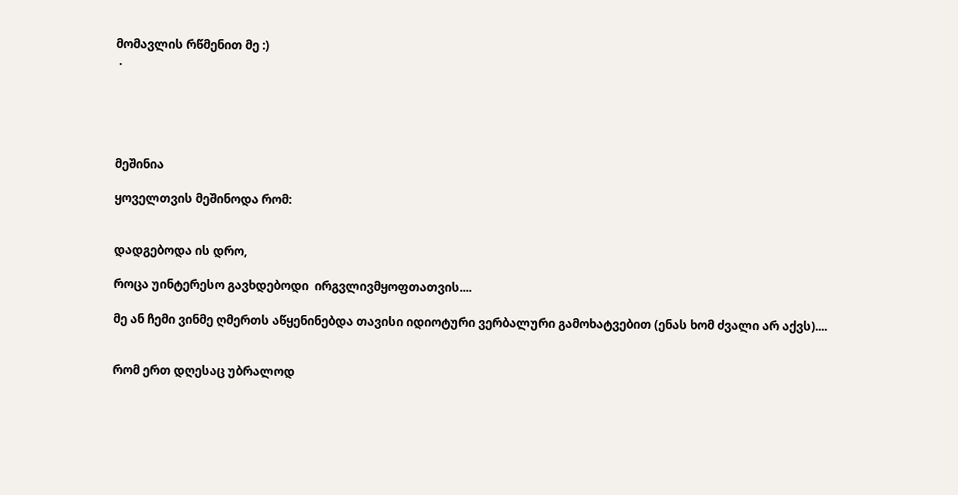მომავლის რწმენით მე :)
 .





მეშინია

ყოველთვის მეშინოდა რომ:


დადგებოდა ის დრო,

როცა უინტერესო გავხდებოდი  ირგვლივმყოფთათვის....

მე ან ჩემი ვინმე ღმერთს აწყენინებდა თავისი იდიოტური ვერბალური გამოხატვებით (ენას ხომ ძვალი არ აქვს)....


რომ ერთ დღესაც უბრალოდ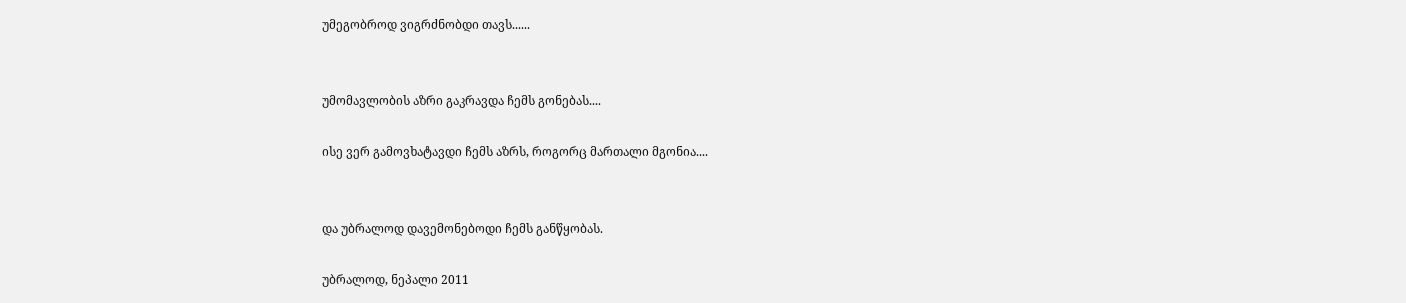უმეგობროდ ვიგრძნობდი თავს......


უმომავლობის აზრი გაკრავდა ჩემს გონებას....

ისე ვერ გამოვხატავდი ჩემს აზრს, როგორც მართალი მგონია....


და უბრალოდ დავემონებოდი ჩემს განწყობას.

უბრალოდ, ნეპალი 2011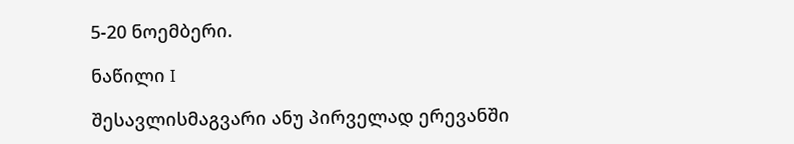5-20 ნოემბერი.

ნაწილი I

შესავლისმაგვარი ანუ პირველად ერევანში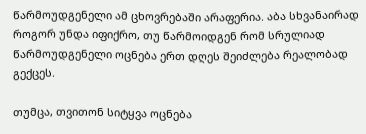წარმოუდგენელი ამ ცხოვრებაში არაფერია. აბა სხვანაირად როგორ უნდა იფიქრო, თუ წარმოიდგენ რომ სრულიად წარმოუდგენელი ოცნება ერთ დღეს შეიძლება რეალობად გექცეს.

თუმცა, თვითონ სიტყვა ოცნება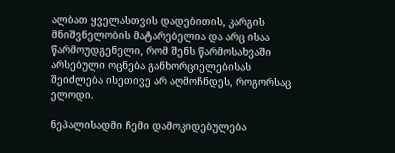ალბათ ყველასთვის დადებითის, კარგის მნიშვნელობის მატარებელია და არც ისაა წარმოუდგენელი, რომ შენს წარმოსახვაში არსებული ოცნება განხორციელებისას შეიძლება ისეთივე არ აღმოჩნდეს, როგორსაც ელოდი.

ნეპალისადმი ჩემი დამოკიდებულება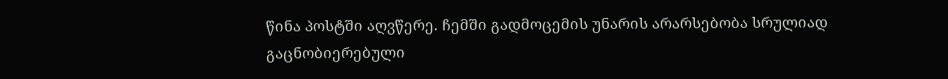წინა პოსტში აღვწერე. ჩემში გადმოცემის უნარის არარსებობა სრულიად გაცნობიერებული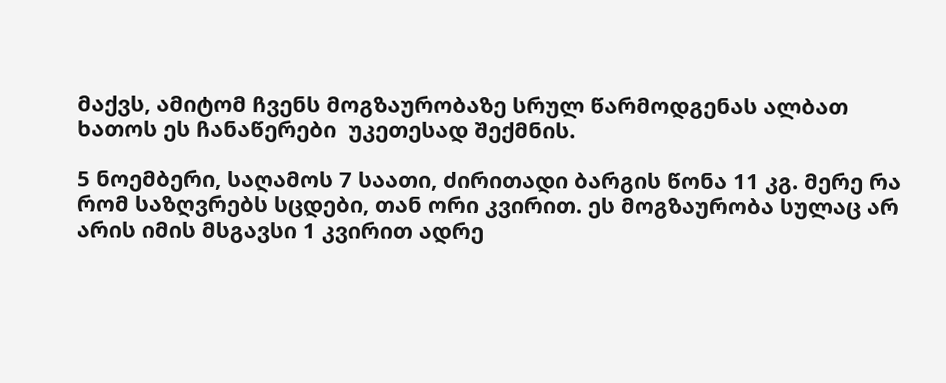მაქვს, ამიტომ ჩვენს მოგზაურობაზე სრულ წარმოდგენას ალბათ ხათოს ეს ჩანაწერები  უკეთესად შექმნის.

5 ნოემბერი, საღამოს 7 საათი, ძირითადი ბარგის წონა 11 კგ. მერე რა რომ საზღვრებს სცდები, თან ორი კვირით. ეს მოგზაურობა სულაც არ არის იმის მსგავსი 1 კვირით ადრე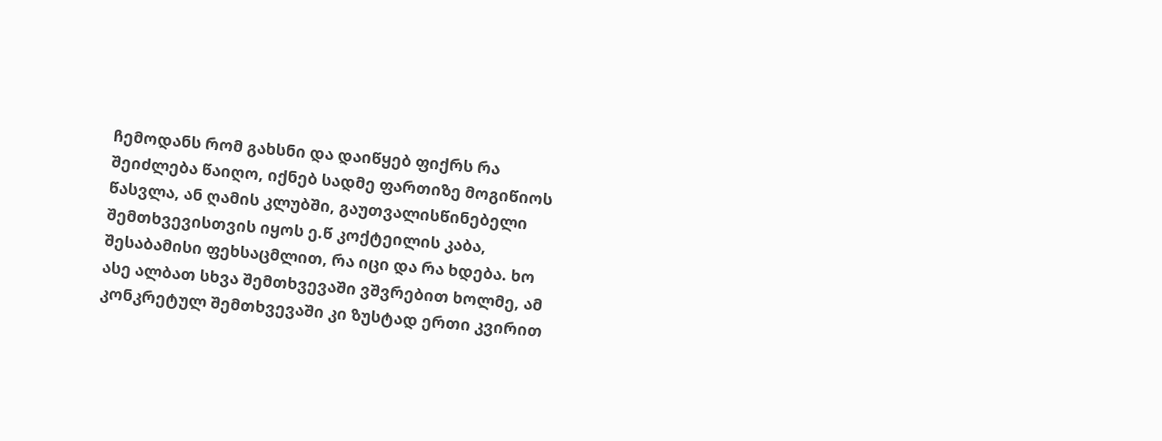ჩემოდანს რომ გახსნი და დაიწყებ ფიქრს რა შეიძლება წაიღო, იქნებ სადმე ფართიზე მოგიწიოს წასვლა, ან ღამის კლუბში, გაუთვალისწინებელი შემთხვევისთვის იყოს ე.წ კოქტეილის კაბა, შესაბამისი ფეხსაცმლით, რა იცი და რა ხდება. ხო ასე ალბათ სხვა შემთხვევაში ვშვრებით ხოლმე, ამ კონკრეტულ შემთხვევაში კი ზუსტად ერთი კვირით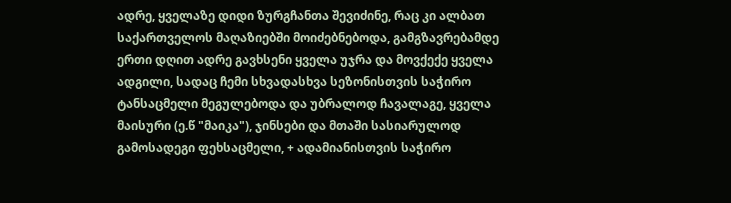ადრე, ყველაზე დიდი ზურგჩანთა შევიძინე, რაც კი ალბათ საქართველოს მაღაზიებში მოიძებნებოდა, გამგზავრებამდე  ერთი დღით ადრე გავხსენი ყველა უჯრა და მოვქექე ყველა ადგილი, სადაც ჩემი სხვადასხვა სეზონისთვის საჭირო ტანსაცმელი მეგულებოდა და უბრალოდ ჩავალაგე, ყველა მაისური (ე.წ "მაიკა"), ჯინსები და მთაში სასიარულოდ გამოსადეგი ფეხსაცმელი, + ადამიანისთვის საჭირო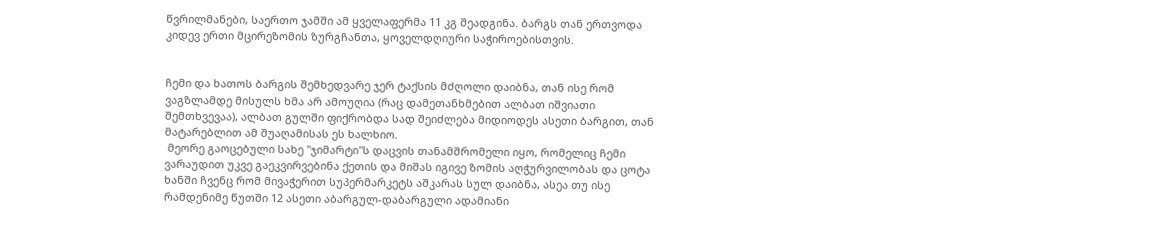წვრილმანები, საერთო ჯამში ამ ყველაფერმა 11 კგ შეადგინა. ბარგს თან ერთვოდა კიდევ ერთი მცირეზომის ზურგჩანთა, ყოველდღიური საჭიროებისთვის.


ჩემი და ხათოს ბარგის შემხედვარე ჯერ ტაქსის მძღოლი დაიბნა, თან ისე რომ ვაგზლამდე მისულს ხმა არ ამოუღია (რაც დამეთანხმებით ალბათ იშვიათი შემთხვევაა), ალბათ გულში ფიქრობდა სად შეიძლება მიდიოდეს ასეთი ბარგით, თან მატარებლით ამ შუაღამისას ეს ხალხიო.
 მეორე გაოცებული სახე "ჯიმარტი"ს დაცვის თანამშრომელი იყო, რომელიც ჩემი ვარაუდით უკვე გაეკვირვებინა ქეთის და მიშას იგივე ზომის აღჭურვილობას და ცოტა ხანში ჩვენც რომ მივაჭერით სუპერმარკეტს აშკარას სულ დაიბნა, ასეა თუ ისე რამდენიმე წუთში 12 ასეთი აბარგულ-დაბარგული ადამიანი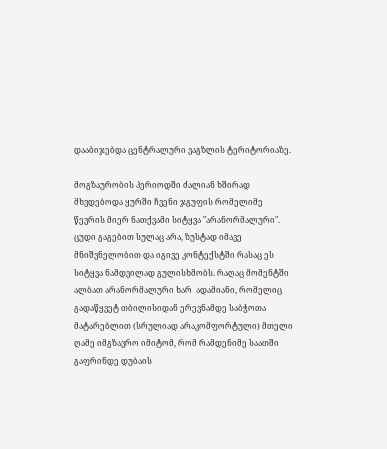დააბიჯებდა ცენტრალური ვაგზლის ტერიტორიაზე.

მოგზაურობის პერიოდში ძალიან ხშირად მხვდებოდა ყურში ჩვენი ჯგუფის რომელიმე წევრის მიერ ნათქვამი სიტყვა "არანორმალური". ცუდი გაგებით სულაც არა, ზუსტად იმავე მნიშვნელობით და იგივე კონტექსტში რასაც ეს სიტყვა ნამდვილად გულისხმობს. რაღაც მომენტში ალბათ არანორმალური ხარ  ადამიანი, რომელიც გადაწყვეტ თბილისიდან ერევნამდე საბჭოთა მატარებლით (სრულიად არაკომფორტული) მთელი ღამე იმგზავრო იმიტომ, რომ რამდენიმე საათში გაფრინდე დუბაის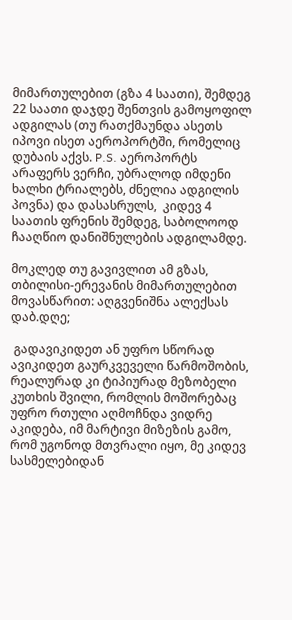მიმართულებით (გზა 4 საათი), შემდეგ 22 საათი დაჯდე შენთვის გამოყოფილ ადგილას (თუ რათქმაუნდა ასეთს იპოვი ისეთ აეროპორტში, რომელიც დუბაის აქვს. P.S. აეროპორტს არაფერს ვერჩი, უბრალოდ იმდენი ხალხი ტრიალებს, ძნელია ადგილის პოვნა) და დასასრულს,  კიდევ 4 საათის ფრენის შემდეგ, საბოლოოდ ჩააღწიო დანიშნულების ადგილამდე.

მოკლედ თუ გავივლით ამ გზას, თბილისი-ერევანის მიმართულებით მოვასწარით: აღგვენიშნა ალექსას დაბ.დღე;

 გადავიკიდეთ ან უფრო სწორად ავიკიდეთ გაურკვეველი წარმოშობის, რეალურად კი ტიპიურად მეზობელი კუთხის შვილი, რომლის მოშორებაც უფრო რთული აღმოჩნდა ვიდრე აკიდება, იმ მარტივი მიზეზის გამო, რომ უგონოდ მთვრალი იყო, მე კიდევ სასმელებიდან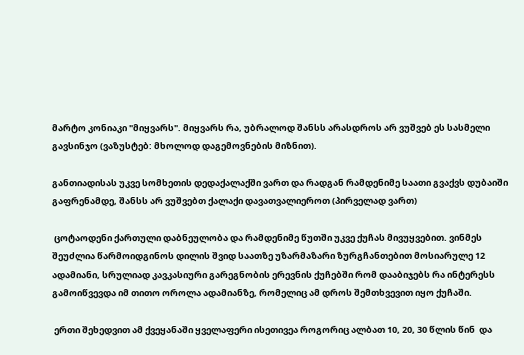მარტო კონიაკი "მიყვარს". მიყვარს რა, უბრალოდ შანსს არასდროს არ ვუშვებ ეს სასმელი გავსინჯო (ვაზუსტებ: მხოლოდ დაგემოვნების მიზნით).

განთიადისას უკვე სომხეთის დედაქალაქში ვართ და რადგან რამდენიმე საათი გვაქვს დუბაიში გაფრენამდე, შანსს არ ვუშვებთ ქალაქი დავათვალიეროთ (პირველად ვართ)

 ცოტაოდენი ქართული დაბნეულობა და რამდენიმე წუთში უკვე ქუჩას მივუყვებით. ვინმეს შეუძლია წარმოიდგინოს დილის შვიდ საათზე უზარმაზარი ზურგჩანთებით მოსიარულე 12 ადამიანი, სრულიად კავკასიური გარეგნობის ერევნის ქუჩებში რომ დააბიჯებს რა ინტერესს გამოიწვევდა იმ თითო ოროლა ადამიანზე, რომელიც ამ დროს შემთხვევით იყო ქუჩაში.

 ერთი შეხედვით ამ ქვეყანაში ყველაფერი ისეთივეა როგორიც ალბათ 10, 20, 30 წლის წინ  და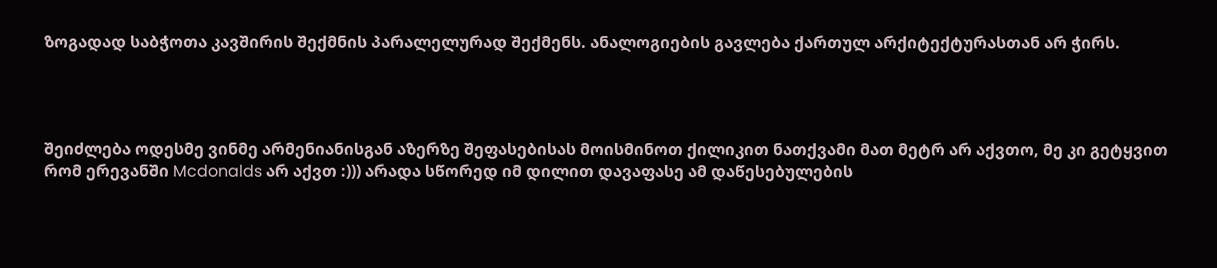ზოგადად საბჭოთა კავშირის შექმნის პარალელურად შექმენს. ანალოგიების გავლება ქართულ არქიტექტურასთან არ ჭირს.




შეიძლება ოდესმე ვინმე არმენიანისგან აზერზე შეფასებისას მოისმინოთ ქილიკით ნათქვამი მათ მეტრ არ აქვთო, მე კი გეტყვით რომ ერევანში Mcdonalds არ აქვთ :))) არადა სწორედ იმ დილით დავაფასე ამ დაწესებულების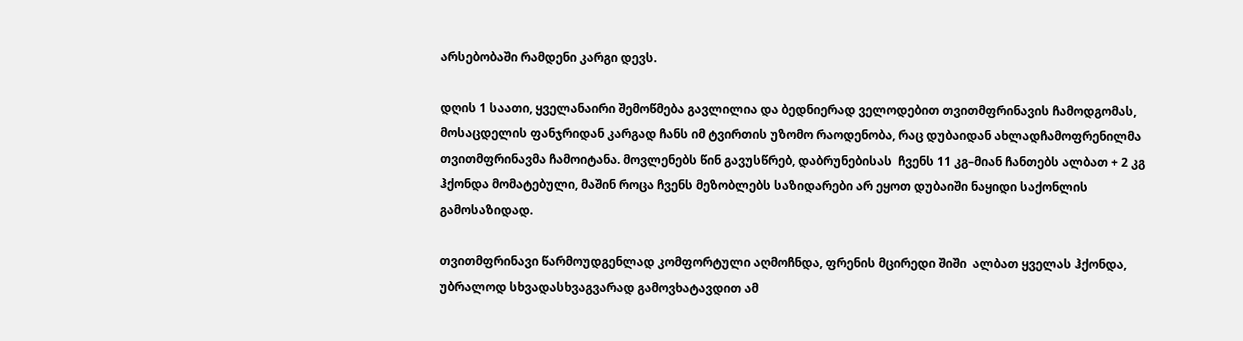არსებობაში რამდენი კარგი დევს.

დღის 1 საათი, ყველანაირი შემოწმება გავლილია და ბედნიერად ველოდებით თვითმფრინავის ჩამოდგომას, მოსაცდელის ფანჯრიდან კარგად ჩანს იმ ტვირთის უზომო რაოდენობა, რაც დუბაიდან ახლადჩამოფრენილმა თვითმფრინავმა ჩამოიტანა. მოვლენებს წინ გავუსწრებ, დაბრუნებისას  ჩვენს 11 კგ–მიან ჩანთებს ალბათ + 2 კგ ჰქონდა მომატებული, მაშინ როცა ჩვენს მეზობლებს საზიდარები არ ეყოთ დუბაიში ნაყიდი საქონლის  გამოსაზიდად.

თვითმფრინავი წარმოუდგენლად კომფორტული აღმოჩნდა, ფრენის მცირედი შიში  ალბათ ყველას ჰქონდა, უბრალოდ სხვადასხვაგვარად გამოვხატავდით ამ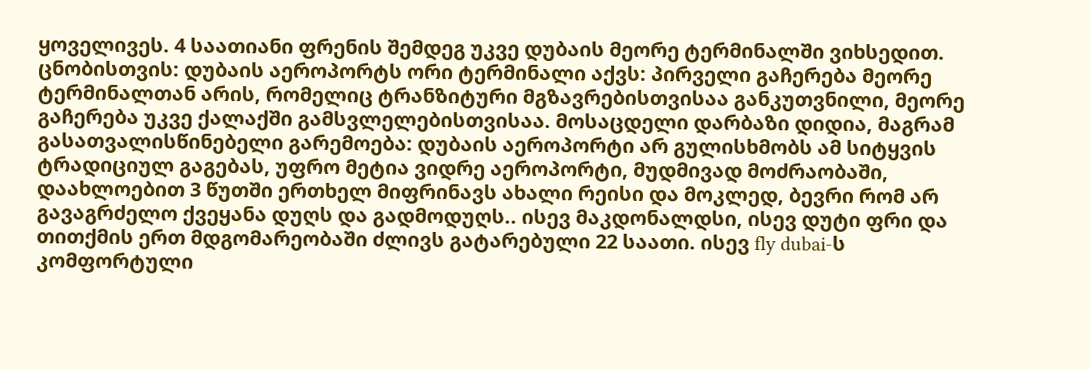ყოველივეს. 4 საათიანი ფრენის შემდეგ უკვე დუბაის მეორე ტერმინალში ვიხსედით. ცნობისთვის: დუბაის აეროპორტს ორი ტერმინალი აქვს: პირველი გაჩერება მეორე ტერმინალთან არის, რომელიც ტრანზიტური მგზავრებისთვისაა განკუთვნილი, მეორე გაჩერება უკვე ქალაქში გამსვლელებისთვისაა. მოსაცდელი დარბაზი დიდია, მაგრამ გასათვალისწინებელი გარემოება: დუბაის აეროპორტი არ გულისხმობს ამ სიტყვის ტრადიციულ გაგებას, უფრო მეტია ვიდრე აეროპორტი, მუდმივად მოძრაობაში, დაახლოებით 3 წუთში ერთხელ მიფრინავს ახალი რეისი და მოკლედ, ბევრი რომ არ გავაგრძელო ქვეყანა დუღს და გადმოდუღს.. ისევ მაკდონალდსი, ისევ დუტი ფრი და თითქმის ერთ მდგომარეობაში ძლივს გატარებული 22 საათი. ისევ fly dubai-ს კომფორტული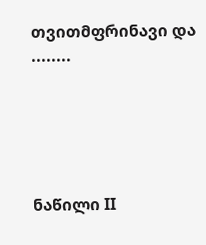თვითმფრინავი და ........





ნაწილი II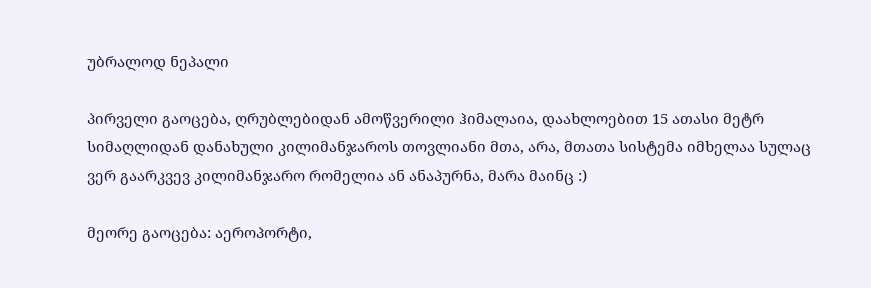უბრალოდ ნეპალი

პირველი გაოცება, ღრუბლებიდან ამოწვერილი ჰიმალაია, დაახლოებით 15 ათასი მეტრ სიმაღლიდან დანახული კილიმანჯაროს თოვლიანი მთა, არა, მთათა სისტემა იმხელაა სულაც ვერ გაარკვევ კილიმანჯარო რომელია ან ანაპურნა, მარა მაინც :)

მეორე გაოცება: აეროპორტი,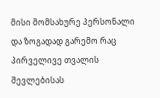მისი მომსახურე პერსონალი და ზოგადად გარემო რაც პირველივე თვალის შევლებისას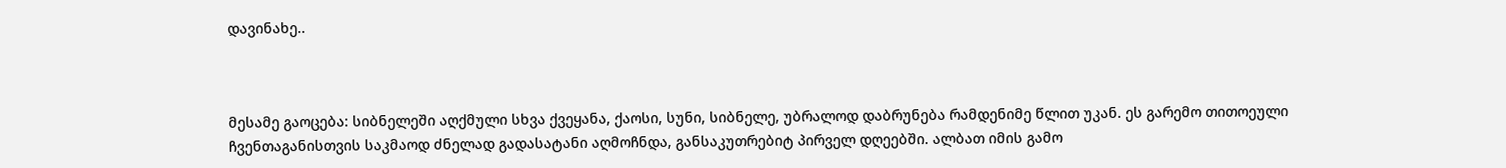დავინახე..



მესამე გაოცება: სიბნელეში აღქმული სხვა ქვეყანა, ქაოსი, სუნი, სიბნელე, უბრალოდ დაბრუნება რამდენიმე წლით უკან. ეს გარემო თითოეული ჩვენთაგანისთვის საკმაოდ ძნელად გადასატანი აღმოჩნდა, განსაკუთრებიტ პირველ დღეებში. ალბათ იმის გამო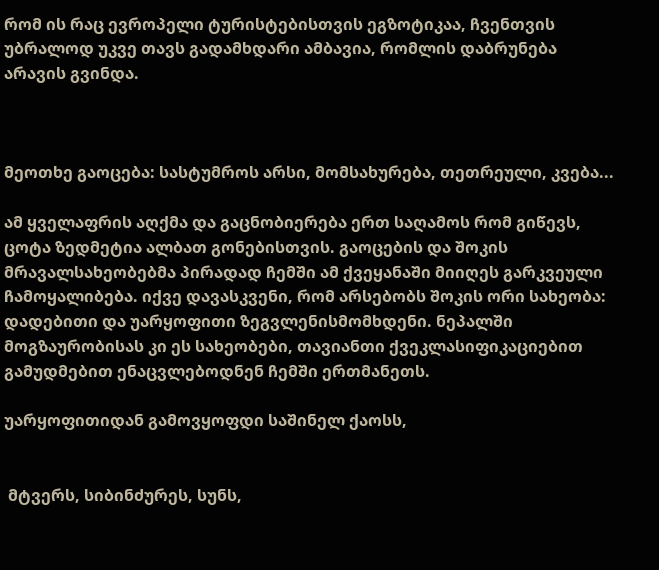რომ ის რაც ევროპელი ტურისტებისთვის ეგზოტიკაა, ჩვენთვის უბრალოდ უკვე თავს გადამხდარი ამბავია, რომლის დაბრუნება არავის გვინდა.



მეოთხე გაოცება: სასტუმროს არსი, მომსახურება, თეთრეული, კვება...

ამ ყველაფრის აღქმა და გაცნობიერება ერთ საღამოს რომ გიწევს, ცოტა ზედმეტია ალბათ გონებისთვის. გაოცების და შოკის მრავალსახეობებმა პირადად ჩემში ამ ქვეყანაში მიიღეს გარკვეული ჩამოყალიბება. იქვე დავასკვენი, რომ არსებობს შოკის ორი სახეობა: დადებითი და უარყოფითი ზეგვლენისმომხდენი. ნეპალში მოგზაურობისას კი ეს სახეობები, თავიანთი ქვეკლასიფიკაციებით გამუდმებით ენაცვლებოდნენ ჩემში ერთმანეთს.

უარყოფითიდან გამოვყოფდი საშინელ ქაოსს,


 მტვერს, სიბინძურეს, სუნს,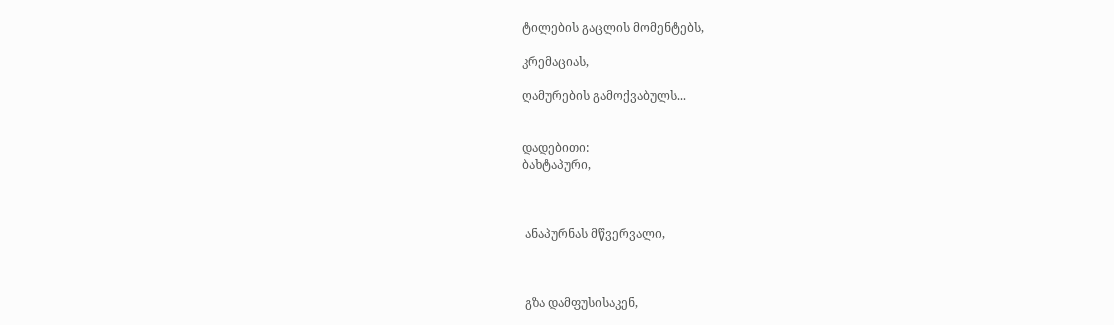ტილების გაცლის მომენტებს,

კრემაციას,

ღამურების გამოქვაბულს...


დადებითი:
ბახტაპური,



 ანაპურნას მწვერვალი,



 გზა დამფუსისაკენ,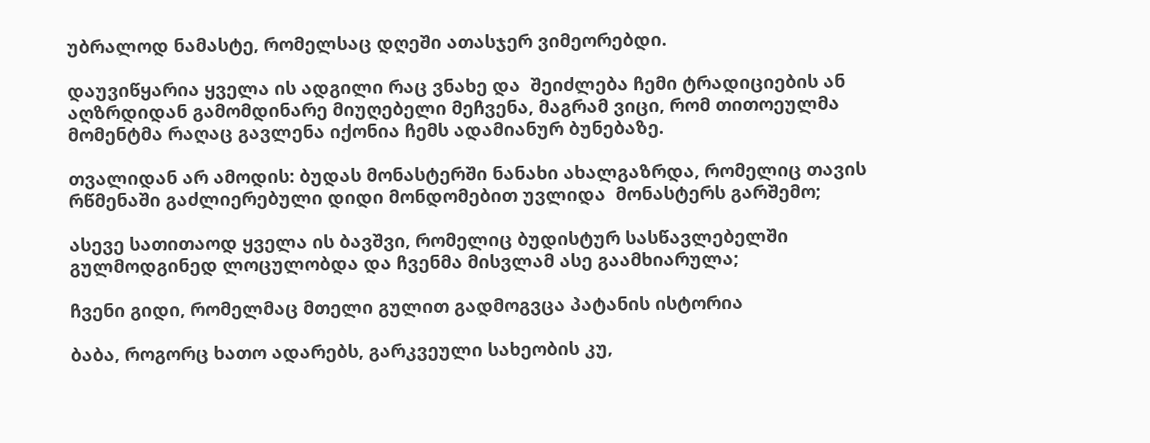უბრალოდ ნამასტე, რომელსაც დღეში ათასჯერ ვიმეორებდი.

დაუვიწყარია ყველა ის ადგილი რაც ვნახე და  შეიძლება ჩემი ტრადიციების ან აღზრდიდან გამომდინარე მიუღებელი მეჩვენა, მაგრამ ვიცი, რომ თითოეულმა მომენტმა რაღაც გავლენა იქონია ჩემს ადამიანურ ბუნებაზე.

თვალიდან არ ამოდის: ბუდას მონასტერში ნანახი ახალგაზრდა, რომელიც თავის რწმენაში გაძლიერებული დიდი მონდომებით უვლიდა  მონასტერს გარშემო;

ასევე სათითაოდ ყველა ის ბავშვი, რომელიც ბუდისტურ სასწავლებელში გულმოდგინედ ლოცულობდა და ჩვენმა მისვლამ ასე გაამხიარულა;

ჩვენი გიდი, რომელმაც მთელი გულით გადმოგვცა პატანის ისტორია

ბაბა, როგორც ხათო ადარებს, გარკვეული სახეობის კუ,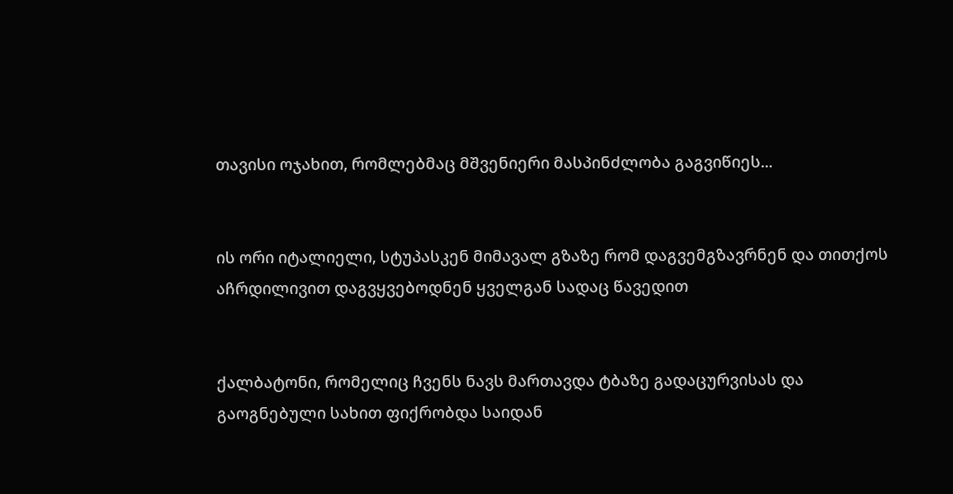თავისი ოჯახით, რომლებმაც მშვენიერი მასპინძლობა გაგვიწიეს...


ის ორი იტალიელი, სტუპასკენ მიმავალ გზაზე რომ დაგვემგზავრნენ და თითქოს აჩრდილივით დაგვყვებოდნენ ყველგან სადაც წავედით


ქალბატონი, რომელიც ჩვენს ნავს მართავდა ტბაზე გადაცურვისას და გაოგნებული სახით ფიქრობდა საიდან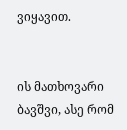ვიყავით.


ის მათხოვარი ბავშვი, ასე რომ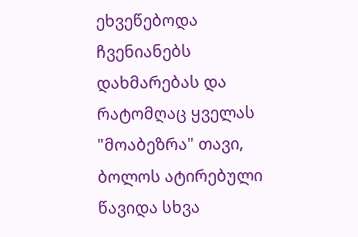ეხვეწებოდა ჩვენიანებს დახმარებას და რატომღაც ყველას "მოაბეზრა" თავი, ბოლოს ატირებული წავიდა სხვა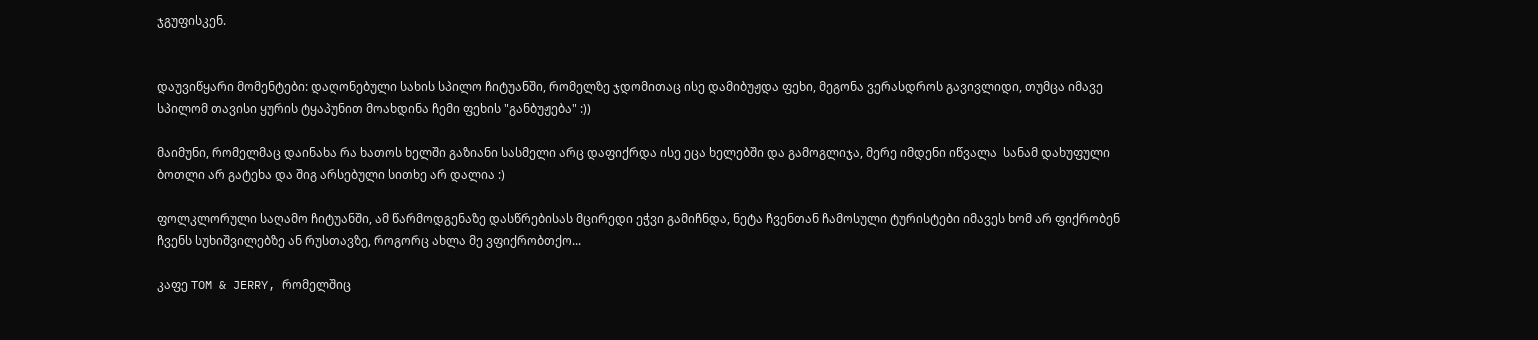ჯგუფისკენ.


დაუვიწყარი მომენტები: დაღონებული სახის სპილო ჩიტუანში, რომელზე ჯდომითაც ისე დამიბუჟდა ფეხი, მეგონა ვერასდროს გავივლიდი, თუმცა იმავე სპილომ თავისი ყურის ტყაპუნით მოახდინა ჩემი ფეხის "განბუჟება" :))

მაიმუნი, რომელმაც დაინახა რა ხათოს ხელში გაზიანი სასმელი არც დაფიქრდა ისე ეცა ხელებში და გამოგლიჯა, მერე იმდენი იწვალა  სანამ დახუფული ბოთლი არ გატეხა და შიგ არსებული სითხე არ დალია :)

ფოლკლორული საღამო ჩიტუანში, ამ წარმოდგენაზე დასწრებისას მცირედი ეჭვი გამიჩნდა, ნეტა ჩვენთან ჩამოსული ტურისტები იმავეს ხომ არ ფიქრობენ ჩვენს სუხიშვილებზე ან რუსთავზე, როგორც ახლა მე ვფიქრობთქო...

კაფე TOM & JERRY, რომელშიც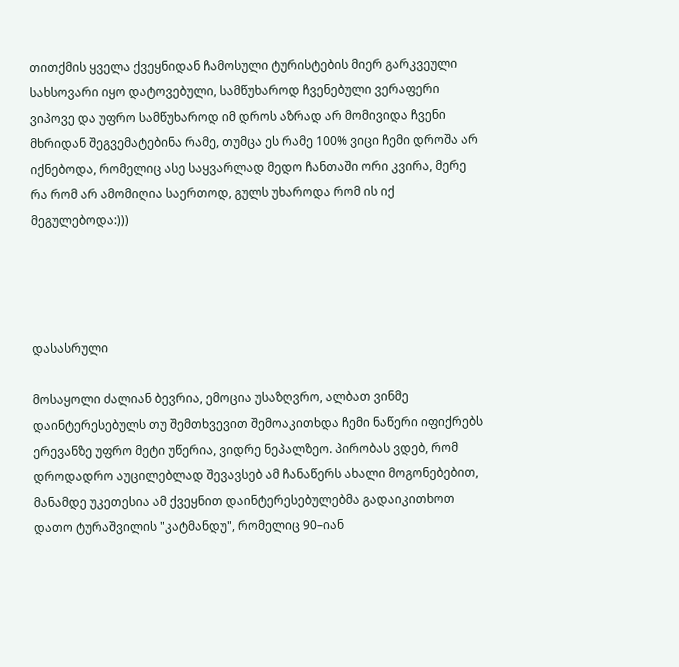თითქმის ყველა ქვეყნიდან ჩამოსული ტურისტების მიერ გარკვეული სახსოვარი იყო დატოვებული, სამწუხაროდ ჩვენებული ვერაფერი ვიპოვე და უფრო სამწუხაროდ იმ დროს აზრად არ მომივიდა ჩვენი მხრიდან შეგვემატებინა რამე, თუმცა ეს რამე 100% ვიცი ჩემი დროშა არ იქნებოდა, რომელიც ასე საყვარლად მედო ჩანთაში ორი კვირა, მერე რა რომ არ ამომიღია საერთოდ, გულს უხაროდა რომ ის იქ მეგულებოდა:)))




დასასრული

მოსაყოლი ძალიან ბევრია, ემოცია უსაზღვრო, ალბათ ვინმე დაინტერესებულს თუ შემთხვევით შემოაკითხდა ჩემი ნაწერი იფიქრებს ერევანზე უფრო მეტი უწერია, ვიდრე ნეპალზეო. პირობას ვდებ, რომ დროდადრო აუცილებლად შევავსებ ამ ჩანაწერს ახალი მოგონებებით, მანამდე უკეთესია ამ ქვეყნით დაინტერესებულებმა გადაიკითხოთ დათო ტურაშვილის "კატმანდუ", რომელიც 90–იან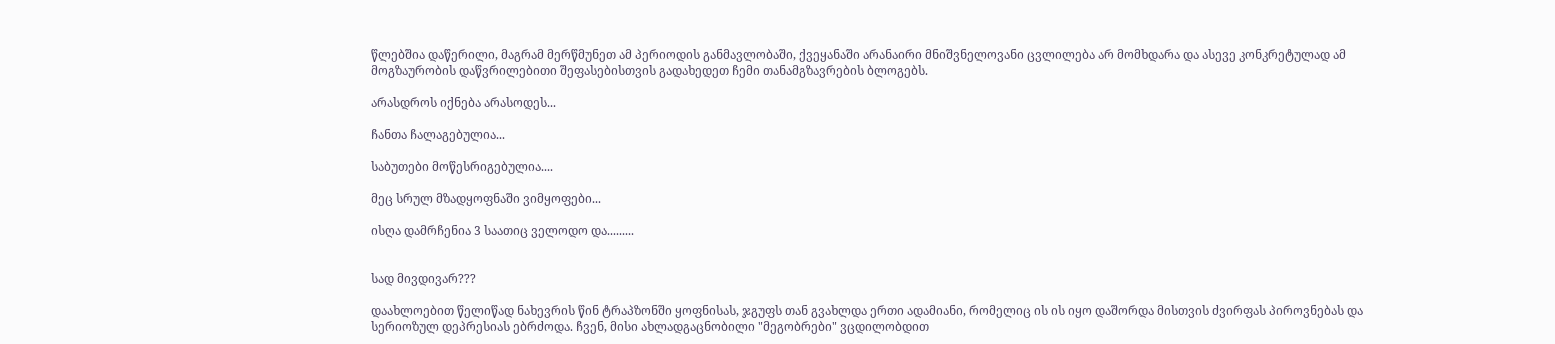წლებშია დაწერილი, მაგრამ მერწმუნეთ ამ პერიოდის განმავლობაში, ქვეყანაში არანაირი მნიშვნელოვანი ცვლილება არ მომხდარა და ასევე კონკრეტულად ამ მოგზაურობის დაწვრილებითი შეფასებისთვის გადახედეთ ჩემი თანამგზავრების ბლოგებს.

არასდროს იქნება არასოდეს...

ჩანთა ჩალაგებულია...

საბუთები მოწესრიგებულია....

მეც სრულ მზადყოფნაში ვიმყოფები...

ისღა დამრჩენია 3 საათიც ველოდო და.........


სად მივდივარ???

დაახლოებით წელიწად ნახევრის წინ ტრაპზონში ყოფნისას, ჯგუფს თან გვახლდა ერთი ადამიანი, რომელიც ის ის იყო დაშორდა მისთვის ძვირფას პიროვნებას და სერიოზულ დეპრესიას ებრძოდა. ჩვენ, მისი ახლადგაცნობილი "მეგობრები" ვცდილობდით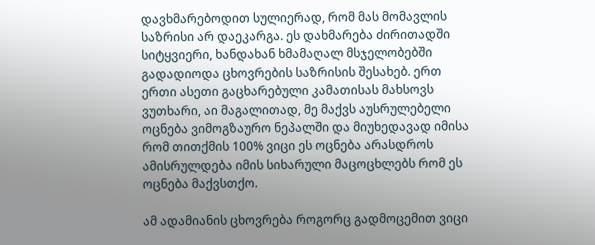დავხმარებოდით სულიერად, რომ მას მომავლის საზრისი არ დაეკარგა. ეს დახმარება ძირითადში სიტყვიერი, ხანდახან ხმამაღალ მსჯელობებში გადადიოდა ცხოვრების საზრისის შესახებ. ერთ ერთი ასეთი გაცხარებული კამათისას მახსოვს ვუთხარი, აი მაგალითად, მე მაქვს აუსრულებელი ოცნება ვიმოგზაურო ნეპალში და მიუხედავად იმისა რომ თითქმის 100% ვიცი ეს ოცნება არასდროს ამისრულდება იმის სიხარული მაცოცხლებს რომ ეს ოცნება მაქვსთქო.

ამ ადამიანის ცხოვრება როგორც გადმოცემით ვიცი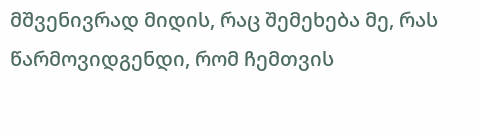მშვენივრად მიდის, რაც შემეხება მე, რას წარმოვიდგენდი, რომ ჩემთვის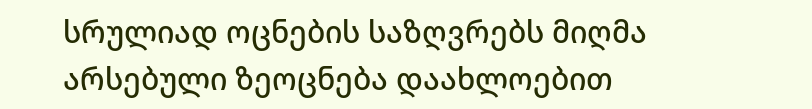სრულიად ოცნების საზღვრებს მიღმა არსებული ზეოცნება დაახლოებით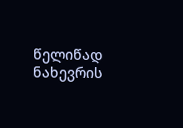წელიწად ნახევრის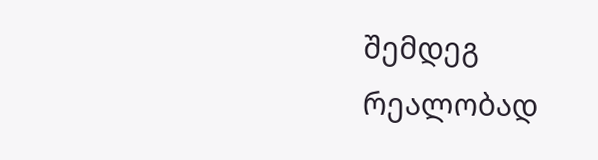შემდეგ რეალობად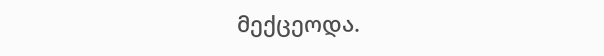მექცეოდა.